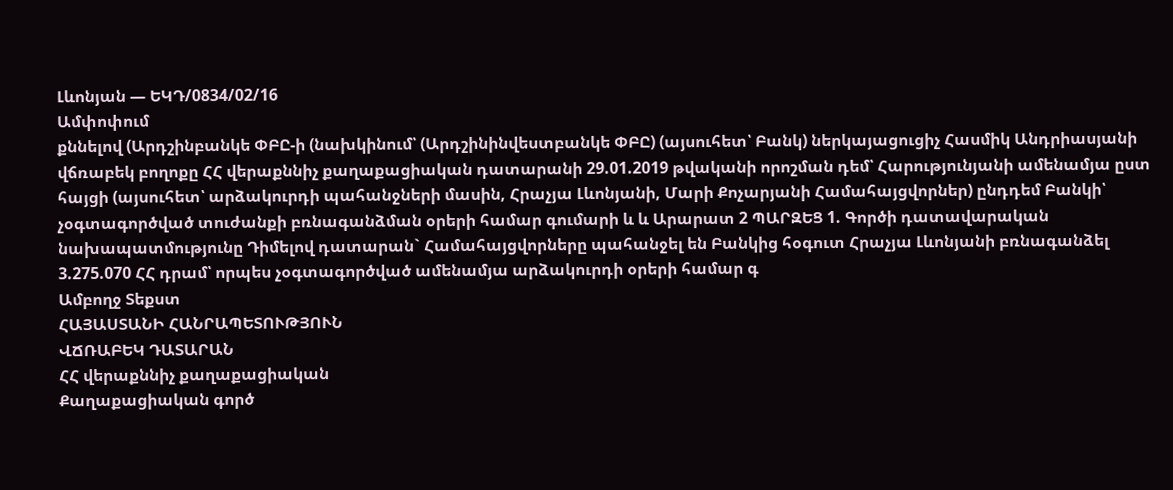Լևոնյան — ԵԿԴ/0834/02/16
Ամփոփում
քննելով (Արդշինբանկե ՓԲԸ-ի (նախկինում՝ (Արդշինինվեստբանկե ՓԲԸ) (այսուհետ՝ Բանկ) ներկայացուցիչ Հասմիկ Անդրիասյանի վճռաբեկ բողոքը ՀՀ վերաքննիչ քաղաքացիական դատարանի 29.01.2019 թվականի որոշման դեմ՝ Հարությունյանի ամենամյա ըստ հայցի (այսուհետ՝ արձակուրդի պահանջների մասին, Հրաչյա Լևոնյանի, Մարի Քոչարյանի Համահայցվորներ) ընդդեմ Բանկի՝ չօգտագործված տուժանքի բռնագանձման օրերի համար գումարի և և Արարատ 2 ՊԱՐԶԵՑ 1. Գործի դատավարական նախապատմությունը Դիմելով դատարան` Համահայցվորները պահանջել են Բանկից հօգուտ Հրաչյա Լևոնյանի բռնագանձել 3.275.070 ՀՀ դրամ՝ որպես չօգտագործված ամենամյա արձակուրդի օրերի համար գ
Ամբողջ Տեքստ
ՀԱՅԱՍՏԱՆԻ ՀԱՆՐԱՊԵՏՈՒԹՅՈՒՆ
ՎՃՌԱԲԵԿ ԴԱՏԱՐԱՆ
ՀՀ վերաքննիչ քաղաքացիական
Քաղաքացիական գործ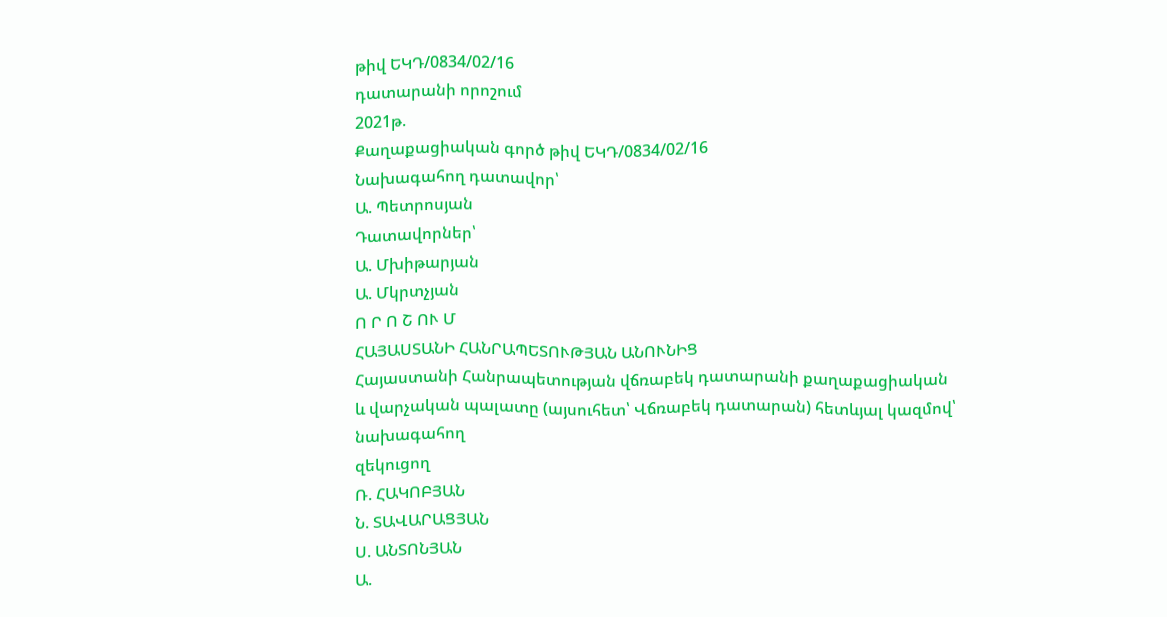թիվ ԵԿԴ/0834/02/16
դատարանի որոշում
2021թ.
Քաղաքացիական գործ թիվ ԵԿԴ/0834/02/16
Նախագահող դատավոր՝
Ա. Պետրոսյան
Դատավորներ՝
Ա. Մխիթարյան
Ա. Մկրտչյան
Ո Ր Ո Շ ՈՒ Մ
ՀԱՅԱՍՏԱՆԻ ՀԱՆՐԱՊԵՏՈՒԹՅԱՆ ԱՆՈՒՆԻՑ
Հայաստանի Հանրապետության վճռաբեկ դատարանի քաղաքացիական
և վարչական պալատը (այսուհետ՝ Վճռաբեկ դատարան) հետևյալ կազմով՝
նախագահող
զեկուցող
Ռ. ՀԱԿՈԲՅԱՆ
Ն. ՏԱՎԱՐԱՑՅԱՆ
Ս. ԱՆՏՈՆՅԱՆ
Ա.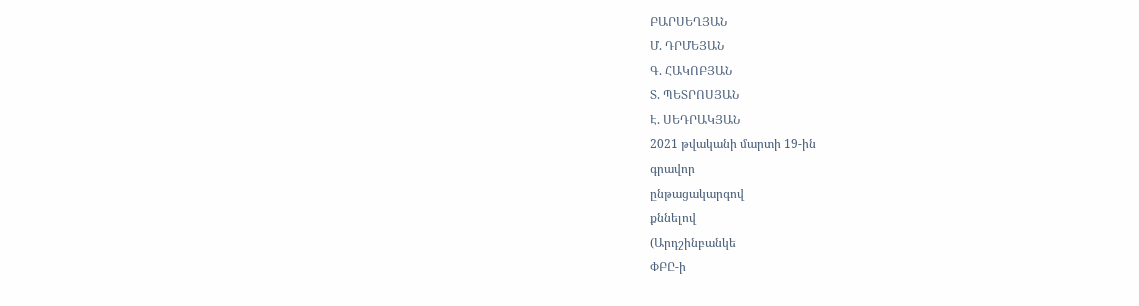ԲԱՐՍԵՂՅԱՆ
Մ. ԴՐՄԵՅԱՆ
Գ. ՀԱԿՈԲՅԱՆ
Տ. ՊԵՏՐՈՍՅԱՆ
Է. ՍԵԴՐԱԿՅԱՆ
2021 թվականի մարտի 19-ին
գրավոր
ընթացակարգով
քննելով
(Արդշինբանկե
ՓԲԸ-ի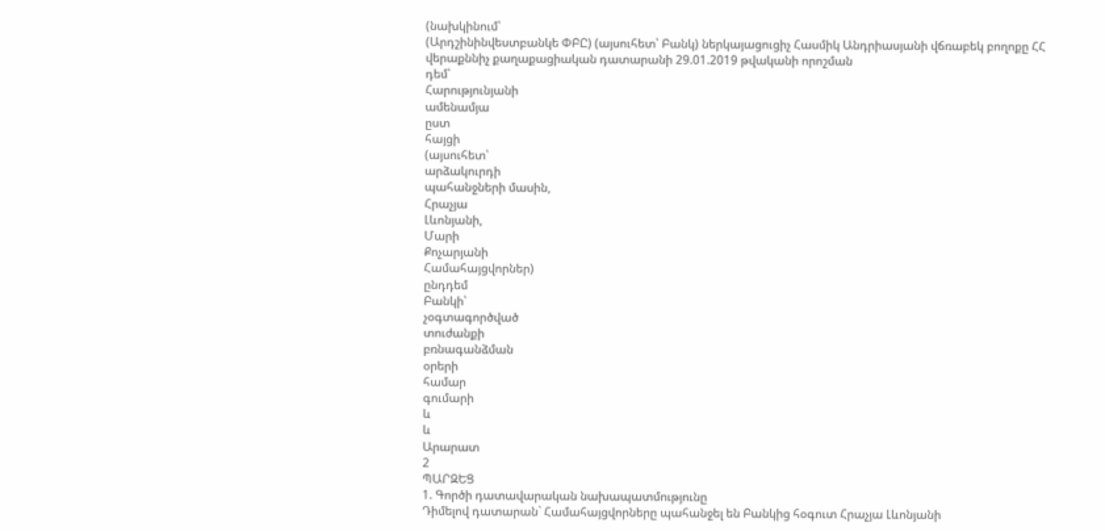(նախկինում՝
(Արդշինինվեստբանկե ՓԲԸ) (այսուհետ՝ Բանկ) ներկայացուցիչ Հասմիկ Անդրիասյանի վճռաբեկ բողոքը ՀՀ վերաքննիչ քաղաքացիական դատարանի 29.01.2019 թվականի որոշման
դեմ՝
Հարությունյանի
ամենամյա
ըստ
հայցի
(այսուհետ՝
արձակուրդի
պահանջների մասին,
Հրաչյա
Լևոնյանի,
Մարի
Քոչարյանի
Համահայցվորներ)
ընդդեմ
Բանկի՝
չօգտագործված
տուժանքի
բռնագանձման
օրերի
համար
գումարի
և
և
Արարատ
2
ՊԱՐԶԵՑ
1. Գործի դատավարական նախապատմությունը
Դիմելով դատարան` Համահայցվորները պահանջել են Բանկից հօգուտ Հրաչյա Լևոնյանի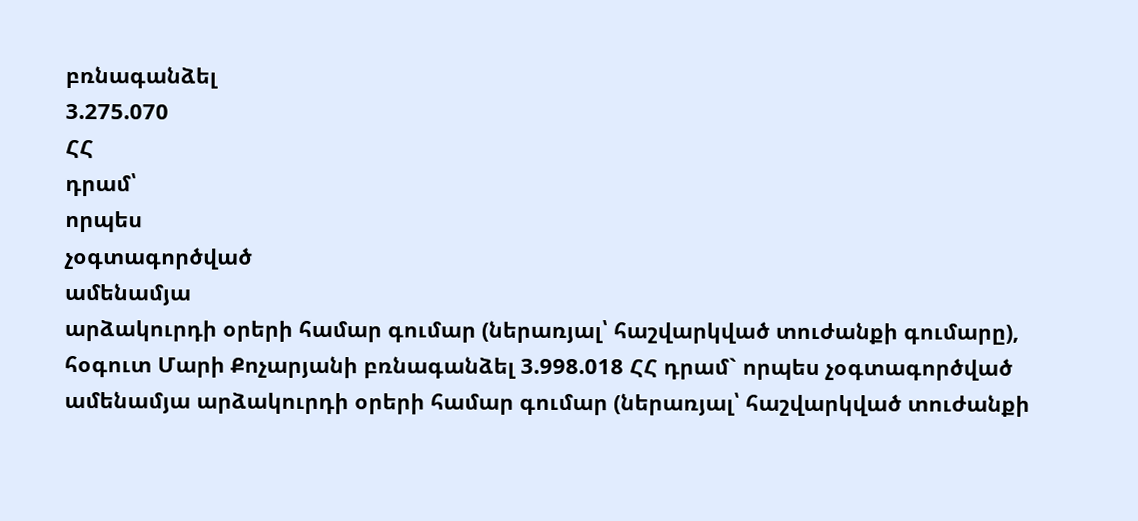բռնագանձել
3.275.070
ՀՀ
դրամ՝
որպես
չօգտագործված
ամենամյա
արձակուրդի օրերի համար գումար (ներառյալ՝ հաշվարկված տուժանքի գումարը), հօգուտ Մարի Քոչարյանի բռնագանձել 3.998.018 ՀՀ դրամ` որպես չօգտագործված ամենամյա արձակուրդի օրերի համար գումար (ներառյալ՝ հաշվարկված տուժանքի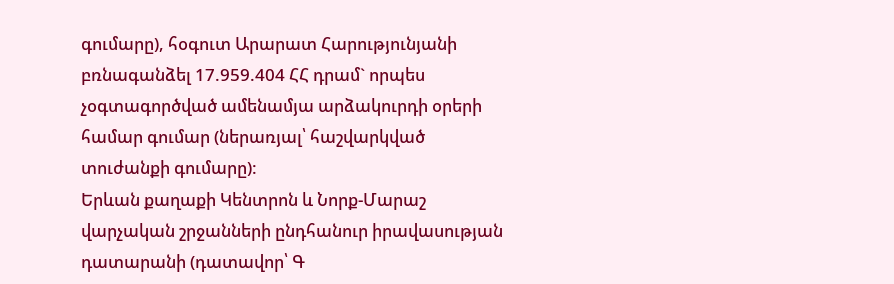գումարը), հօգուտ Արարատ Հարությունյանի բռնագանձել 17.959.404 ՀՀ դրամ` որպես չօգտագործված ամենամյա արձակուրդի օրերի համար գումար (ներառյալ՝ հաշվարկված տուժանքի գումարը):
Երևան քաղաքի Կենտրոն և Նորք-Մարաշ վարչական շրջանների ընդհանուր իրավասության դատարանի (դատավոր՝ Գ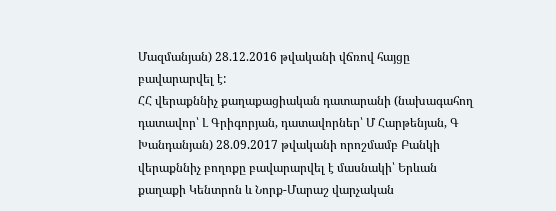Մազմանյան) 28.12.2016 թվականի վճռով հայցը բավարարվել է:
ՀՀ վերաքննիչ քաղաքացիական դատարանի (նախագահող դատավոր՝ Լ Գրիգորյան, դատավորներ՝ Մ Հարթենյան, Գ Խանդանյան) 28.09.2017 թվականի որոշմամբ Բանկի վերաքննիչ բողոքը բավարարվել է մասնակի՝ Երևան քաղաքի Կենտրոն և Նորք-Մարաշ վարչական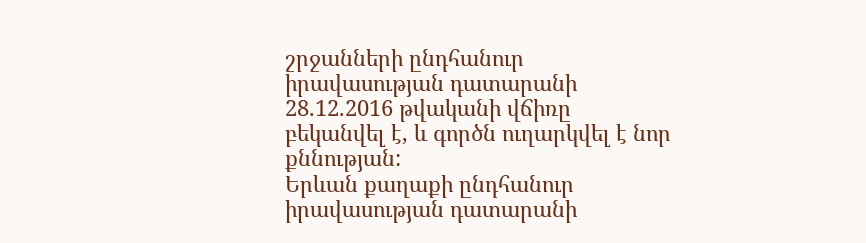շրջանների ընդհանուր իրավասության դատարանի 28.12.2016 թվականի վճիռը բեկանվել է, և գործն ուղարկվել է նոր քննության:
Երևան քաղաքի ընդհանուր իրավասության դատարանի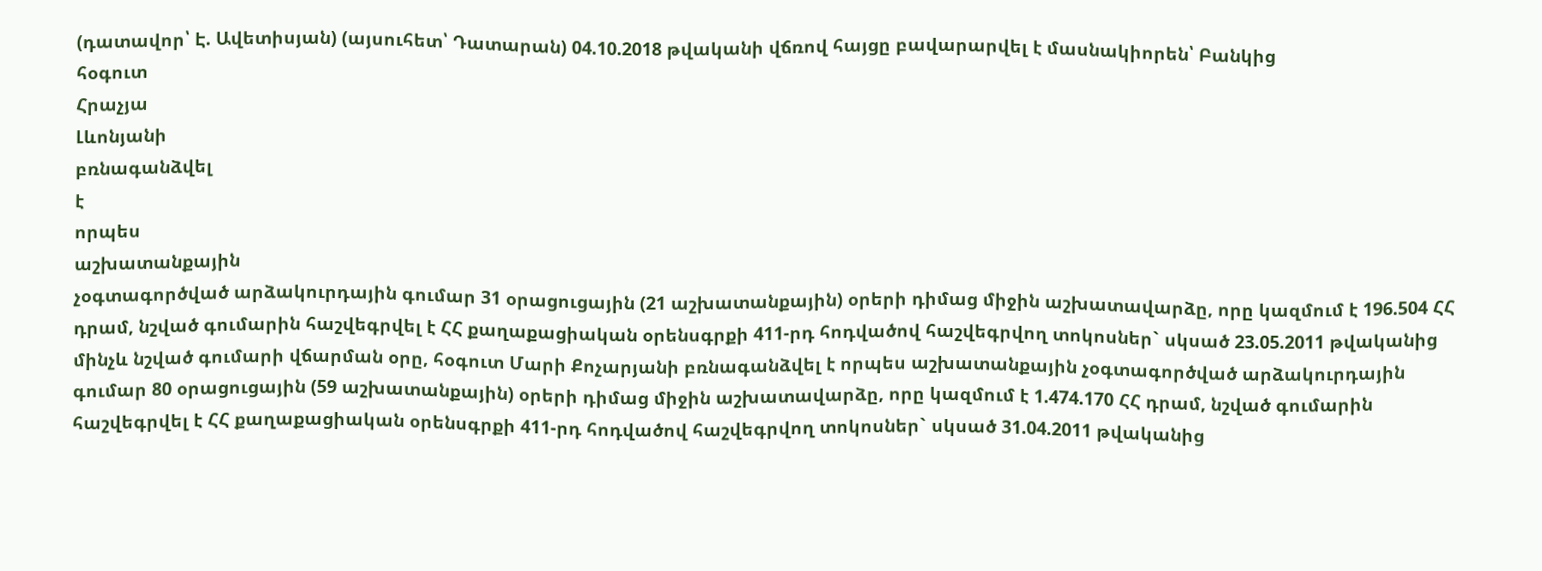(դատավոր՝ Է. Ավետիսյան) (այսուհետ՝ Դատարան) 04.10.2018 թվականի վճռով հայցը բավարարվել է մասնակիորեն՝ Բանկից
հօգուտ
Հրաչյա
Լևոնյանի
բռնագանձվել
է
որպես
աշխատանքային
չօգտագործված արձակուրդային գումար 31 օրացուցային (21 աշխատանքային) օրերի դիմաց միջին աշխատավարձը, որը կազմում է 196.504 ՀՀ դրամ, նշված գումարին հաշվեգրվել է ՀՀ քաղաքացիական օրենսգրքի 411-րդ հոդվածով հաշվեգրվող տոկոսներ` սկսած 23.05.2011 թվականից մինչև նշված գումարի վճարման օրը, հօգուտ Մարի Քոչարյանի բռնագանձվել է որպես աշխատանքային չօգտագործված արձակուրդային գումար 80 օրացուցային (59 աշխատանքային) օրերի դիմաց միջին աշխատավարձը, որը կազմում է 1.474.170 ՀՀ դրամ, նշված գումարին հաշվեգրվել է ՀՀ քաղաքացիական օրենսգրքի 411-րդ հոդվածով հաշվեգրվող տոկոսներ` սկսած 31.04.2011 թվականից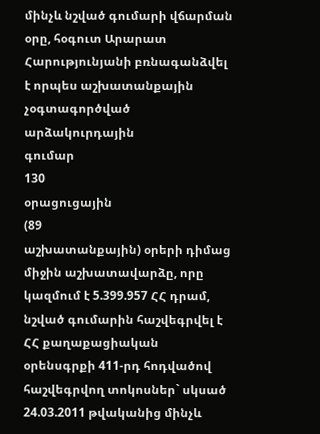մինչև նշված գումարի վճարման օրը, հօգուտ Արարատ Հարությունյանի բռնագանձվել է որպես աշխատանքային
չօգտագործված
արձակուրդային
գումար
130
օրացուցային
(89
աշխատանքային) օրերի դիմաց միջին աշխատավարձը, որը կազմում է 5.399.957 ՀՀ դրամ, նշված գումարին հաշվեգրվել է ՀՀ քաղաքացիական օրենսգրքի 411-րդ հոդվածով հաշվեգրվող տոկոսներ` սկսած 24.03.2011 թվականից մինչև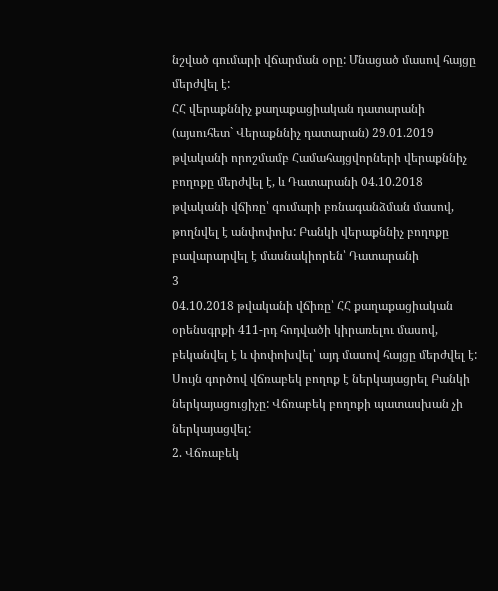նշված գումարի վճարման օրը: Մնացած մասով հայցը մերժվել է:
ՀՀ վերաքննիչ քաղաքացիական դատարանի (այսուհետ` Վերաքննիչ դատարան) 29.01.2019 թվականի որոշմամբ Համահայցվորների վերաքննիչ բողոքը մերժվել է, և Դատարանի 04.10.2018 թվականի վճիռը՝ գումարի բռնագանձման մասով, թողնվել է անփոփոխ: Բանկի վերաքննիչ բողոքը բավարարվել է մասնակիորեն՝ Դատարանի
3
04.10.2018 թվականի վճիռը՝ ՀՀ քաղաքացիական օրենսգրքի 411-րդ հոդվածի կիրառելու մասով, բեկանվել է և փոփոխվել՝ այդ մասով հայցը մերժվել է: Սույն գործով վճռաբեկ բողոք է ներկայացրել Բանկի ներկայացուցիչը: Վճռաբեկ բողոքի պատասխան չի ներկայացվել:
2. Վճռաբեկ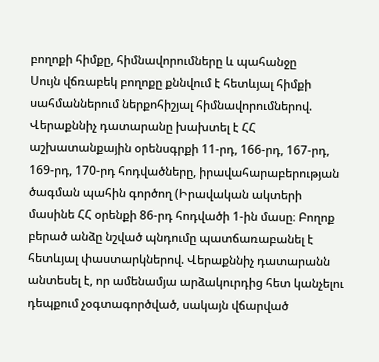բողոքի հիմքը, հիմնավորումները և պահանջը
Սույն վճռաբեկ բողոքը քննվում է հետևյալ հիմքի սահմաններում ներքոհիշյալ հիմնավորումներով.
Վերաքննիչ դատարանը խախտել է ՀՀ աշխատանքային օրենսգրքի 11-րդ, 166-րդ, 167-րդ, 169-րդ, 170-րդ հոդվածները, իրավահարաբերության ծագման պահին գործող (Իրավական ակտերի մասինե ՀՀ օրենքի 86-րդ հոդվածի 1-ին մասը։ Բողոք բերած անձը նշված պնդումը պատճառաբանել է հետևյալ փաստարկներով. Վերաքննիչ դատարանն անտեսել է, որ ամենամյա արձակուրդից հետ կանչելու դեպքում չօգտագործված, սակայն վճարված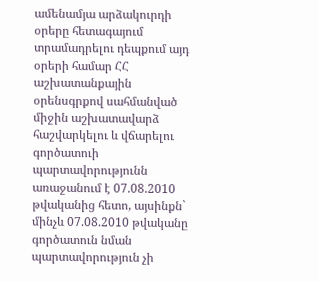ամենամյա արձակուրդի օրերը հետագայում տրամադրելու դեպքում այդ օրերի համար ՀՀ աշխատանքային օրենսգրքով սահմանված միջին աշխատավարձ հաշվարկելու և վճարելու գործատուի պարտավորությունն առաջանում է 07.08.2010 թվականից հետո, այսինքն` մինչև 07.08.2010 թվականը գործատուն նման պարտավորություն չի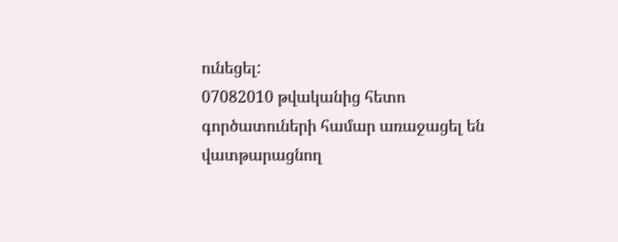ունեցել:
07082010 թվականից հետո գործատուների համար առաջացել են վատթարացնող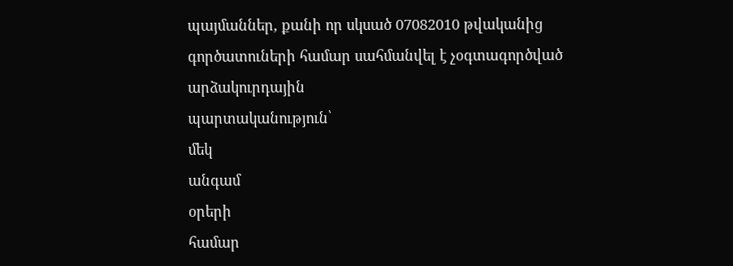պայմաններ, քանի որ սկսած 07082010 թվականից գործատուների համար սահմանվել է չօգտագործված
արձակուրդային
պարտականություն՝
մեկ
անգամ
օրերի
համար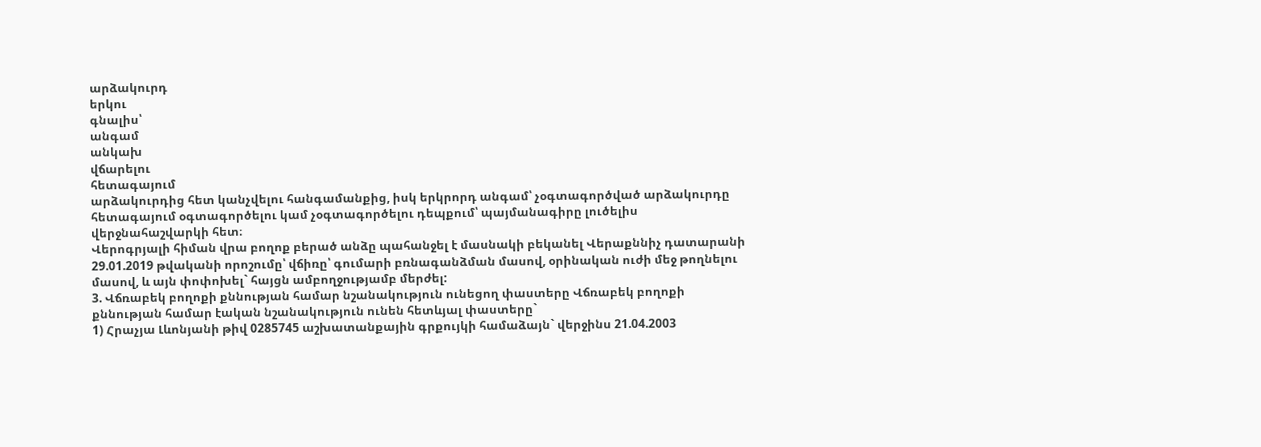արձակուրդ
երկու
գնալիս՝
անգամ
անկախ
վճարելու
հետագայում
արձակուրդից հետ կանչվելու հանգամանքից, իսկ երկրորդ անգամ՝ չօգտագործված արձակուրդը հետագայում օգտագործելու կամ չօգտագործելու դեպքում՝ պայմանագիրը լուծելիս վերջնահաշվարկի հետ։
Վերոգրյալի հիման վրա բողոք բերած անձը պահանջել է մասնակի բեկանել Վերաքննիչ դատարանի 29.01.2019 թվականի որոշումը՝ վճիռը՝ գումարի բռնագանձման մասով, օրինական ուժի մեջ թողնելու մասով, և այն փոփոխել` հայցն ամբողջությամբ մերժել:
3. Վճռաբեկ բողոքի քննության համար նշանակություն ունեցող փաստերը Վճռաբեկ բողոքի քննության համար էական նշանակություն ունեն հետևյալ փաստերը`
1) Հրաչյա Լևոնյանի թիվ 0285745 աշխատանքային գրքույկի համաձայն` վերջինս 21.04.2003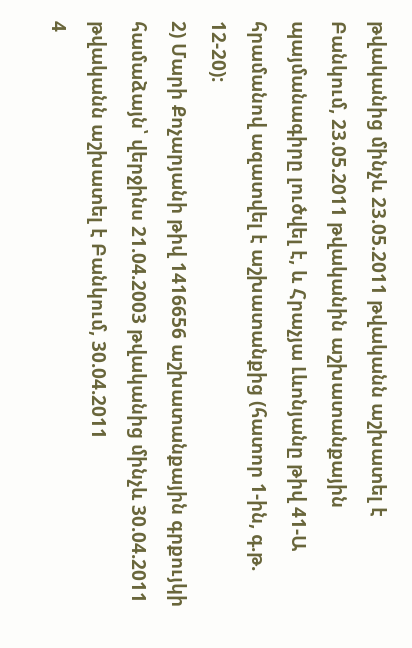թվականից մինչև 23.05.2011 թվականն աշխատել է Բանկում, 23.05.2011 թվականին աշխատանքային պայմանագիրը լուծվել է, և Հրաչյա Լևոնյանը թիվ 41-Ա հրամանով ազատվել է աշխատանքից (հատոր 1-ին, գ.թ. 12-20):
2) Մարի Քոչարյանի թիվ 1416656 աշխատանքային գրքույկի համաձայն՝ վերջինս 21.04.2003 թվականից մինչև 30.04.2011 թվականն աշխատել է Բանկում, 30.04.2011
4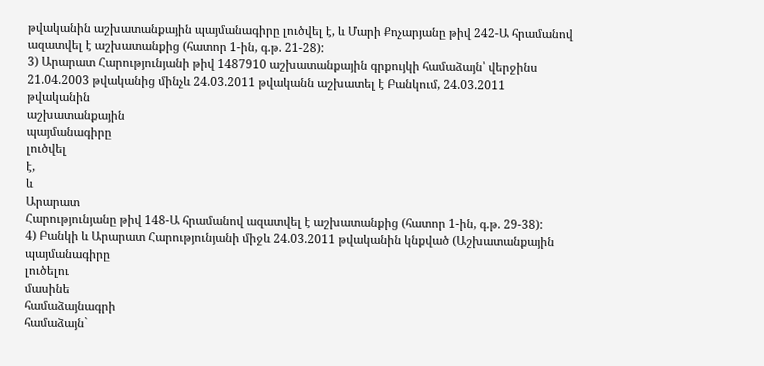թվականին աշխատանքային պայմանագիրը լուծվել է, և Մարի Քոչարյանը թիվ 242-Ա հրամանով ազատվել է աշխատանքից (հատոր 1-ին, գ.թ. 21-28):
3) Արարատ Հարությունյանի թիվ 1487910 աշխատանքային գրքույկի համաձայն՝ վերջինս 21.04.2003 թվականից մինչև 24.03.2011 թվականն աշխատել է Բանկում, 24.03.2011
թվականին
աշխատանքային
պայմանագիրը
լուծվել
է,
և
Արարատ
Հարությունյանը թիվ 148-Ա հրամանով ազատվել է աշխատանքից (հատոր 1-ին, գ.թ. 29-38):
4) Բանկի և Արարատ Հարությունյանի միջև 24.03.2011 թվականին կնքված (Աշխատանքային
պայմանագիրը
լուծելու
մասինե
համաձայնագրի
համաձայն`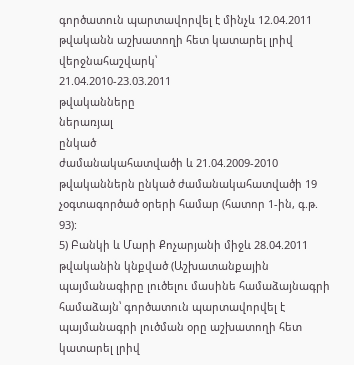գործատուն պարտավորվել է մինչև 12.04.2011 թվականն աշխատողի հետ կատարել լրիվ վերջնահաշվարկ՝
21.04.2010-23.03.2011
թվականները
ներառյալ
ընկած
ժամանակահատվածի և 21.04.2009-2010 թվականներն ընկած ժամանակահատվածի 19 չօգտագործած օրերի համար (հատոր 1-ին, գ.թ. 93):
5) Բանկի և Մարի Քոչարյանի միջև 28.04.2011 թվականին կնքված (Աշխատանքային պայմանագիրը լուծելու մասինե համաձայնագրի համաձայն՝ գործատուն պարտավորվել է պայմանագրի լուծման օրը աշխատողի հետ կատարել լրիվ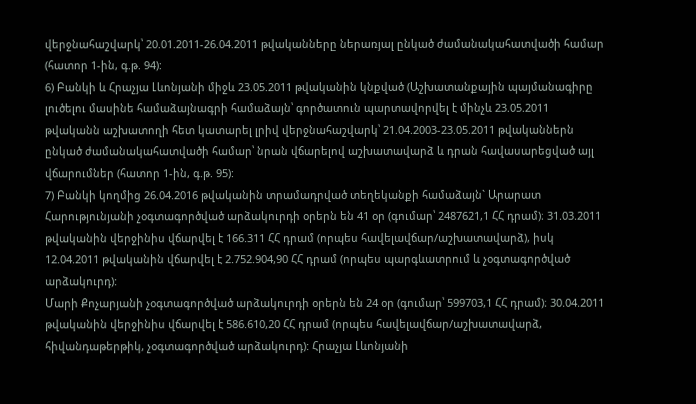վերջնահաշվարկ՝ 20.01.2011-26.04.2011 թվականները ներառյալ ընկած ժամանակահատվածի համար (հատոր 1-ին, գ.թ. 94):
6) Բանկի և Հրաչյա Լևոնյանի միջև 23.05.2011 թվականին կնքված (Աշխատանքային պայմանագիրը լուծելու մասինե համաձայնագրի համաձայն՝ գործատուն պարտավորվել է մինչև 23.05.2011 թվականն աշխատողի հետ կատարել լրիվ վերջնահաշվարկ՝ 21.04.2003-23.05.2011 թվականներն ընկած ժամանակահատվածի համար՝ նրան վճարելով աշխատավարձ և դրան հավասարեցված այլ վճարումներ (հատոր 1-ին, գ.թ. 95):
7) Բանկի կողմից 26.04.2016 թվականին տրամադրված տեղեկանքի համաձայն` Արարատ Հարությունյանի չօգտագործված արձակուրդի օրերն են 41 օր (գումար՝ 2487621,1 ՀՀ դրամ)։ 31.03.2011 թվականին վերջինիս վճարվել է 166.311 ՀՀ դրամ (որպես հավելավճար/աշխատավարձ), իսկ 12.04.2011 թվականին վճարվել է 2.752.904,90 ՀՀ դրամ (որպես պարգևատրում և չօգտագործված արձակուրդ):
Մարի Քոչարյանի չօգտագործված արձակուրդի օրերն են 24 օր (գումար՝ 599703,1 ՀՀ դրամ)։ 30.04.2011 թվականին վերջինիս վճարվել է 586.610,20 ՀՀ դրամ (որպես հավելավճար/աշխատավարձ, հիվանդաթերթիկ, չօգտագործված արձակուրդ): Հրաչյա Լևոնյանի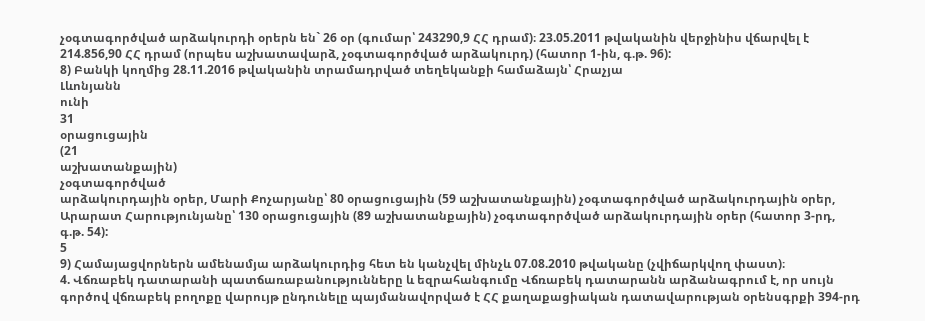չօգտագործված արձակուրդի օրերն են` 26 օր (գումար՝ 243290,9 ՀՀ դրամ)։ 23.05.2011 թվականին վերջինիս վճարվել է 214.856,90 ՀՀ դրամ (որպես աշխատավարձ, չօգտագործված արձակուրդ) (հատոր 1-ին, գ.թ. 96):
8) Բանկի կողմից 28.11.2016 թվականին տրամադրված տեղեկանքի համաձայն՝ Հրաչյա
Լևոնյանն
ունի
31
օրացուցային
(21
աշխատանքային)
չօգտագործված
արձակուրդային օրեր, Մարի Քոչարյանը՝ 80 օրացուցային (59 աշխատանքային) չօգտագործված արձակուրդային օրեր, Արարատ Հարությունյանը՝ 130 օրացուցային (89 աշխատանքային) չօգտագործված արձակուրդային օրեր (հատոր 3-րդ, գ.թ. 54):
5
9) Համայացվորներն ամենամյա արձակուրդից հետ են կանչվել մինչև 07.08.2010 թվականը (չվիճարկվող փաստ)։
4. Վճռաբեկ դատարանի պատճառաբանությունները և եզրահանգումը Վճռաբեկ դատարանն արձանագրում է, որ սույն գործով վճռաբեկ բողոքը վարույթ ընդունելը պայմանավորված է ՀՀ քաղաքացիական դատավարության օրենսգրքի 394-րդ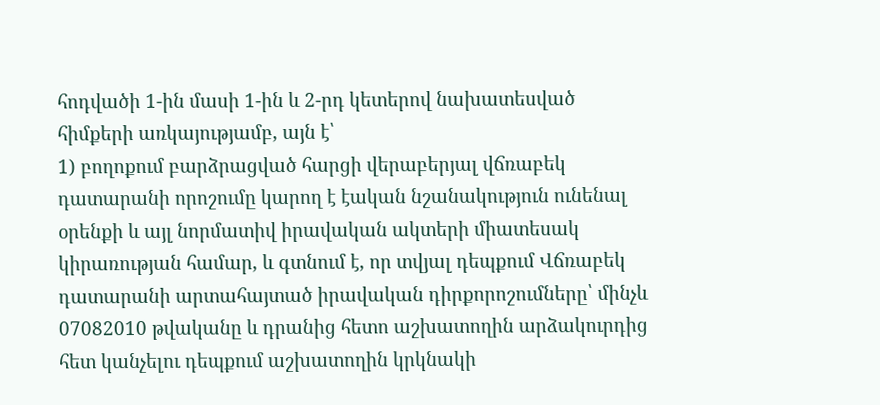հոդվածի 1-ին մասի 1-ին և 2-րդ կետերով նախատեսված հիմքերի առկայությամբ, այն է՝
1) բողոքում բարձրացված հարցի վերաբերյալ վճռաբեկ դատարանի որոշումը կարող է էական նշանակություն ունենալ օրենքի և այլ նորմատիվ իրավական ակտերի միատեսակ կիրառության համար, և գտնում է, որ տվյալ դեպքում Վճռաբեկ դատարանի արտահայտած իրավական դիրքորոշումները՝ մինչև 07082010 թվականը և դրանից հետո աշխատողին արձակուրդից հետ կանչելու դեպքում աշխատողին կրկնակի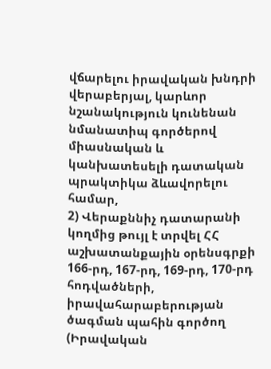վճարելու իրավական խնդրի վերաբերյալ, կարևոր նշանակություն կունենան նմանատիպ գործերով միասնական և կանխատեսելի դատական պրակտիկա ձևավորելու համար,
2) Վերաքննիչ դատարանի կողմից թույլ է տրվել ՀՀ աշխատանքային օրենսգրքի 166-րդ, 167-րդ, 169-րդ, 170-րդ հոդվածների, իրավահարաբերության ծագման պահին գործող (Իրավական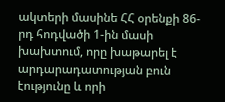ակտերի մասինե ՀՀ օրենքի 86-րդ հոդվածի 1-ին մասի խախտում, որը խաթարել է արդարադատության բուն էությունը և որի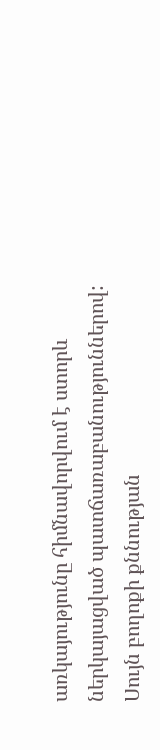առկայությունը հիմնավորվում է ստորև ներկայացված պատճառաբանություններով:
Սույն բողոքի քննության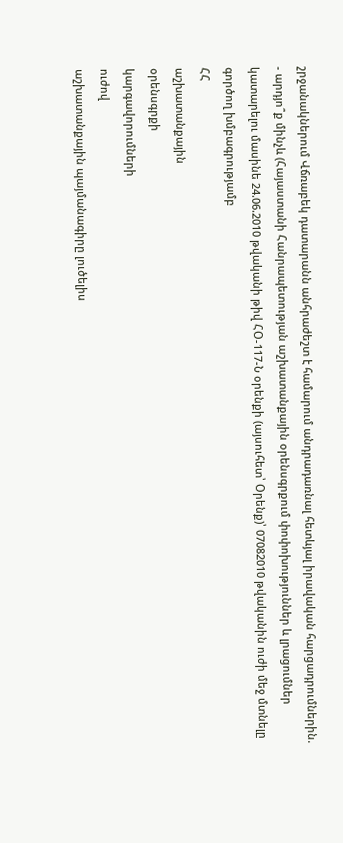շրջանակներում Վճռաբեկ դատարանն անհրաժեշտ է համարում անդրադառնալ հետևյալ իրավական հարցադրումներին.
- արդյո՞ք մինչև (Հայաստանի Հանրապետության աշխատանքային օրենսգրքում փոփոխություններ և լրացումներ կատարելու մասինե 24.06.2010 թվականի թիվ ՀՕ-117-Ն օրենքի (այսուհետ՝ Օրենք)՝ 07082010 թվականին ուժի մեջ մտնելը գործող խմբագրությամբ
ՀՀ
աշխատանքային
օրենսգրքի
կարգավորումների
ուժով
աշխատանքային պայմանագիրը լուծելիս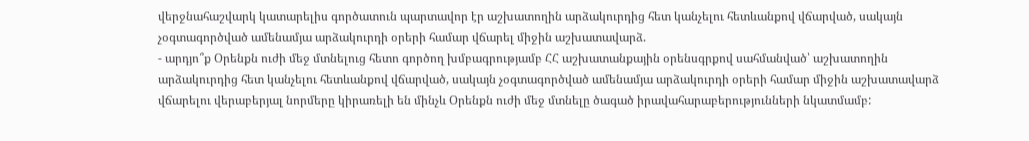վերջնահաշվարկ կատարելիս գործատուն պարտավոր էր աշխատողին արձակուրդից հետ կանչելու հետևանքով վճարված, սակայն չօգտագործված ամենամյա արձակուրդի օրերի համար վճարել միջին աշխատավարձ.
- արդյո՞ք Օրենքն ուժի մեջ մտնելուց հետո գործող խմբագրությամբ ՀՀ աշխատանքային օրենսգրքով սահմանված՝ աշխատողին արձակուրդից հետ կանչելու հետևանքով վճարված, սակայն չօգտագործված ամենամյա արձակուրդի օրերի համար միջին աշխատավարձ վճարելու վերաբերյալ նորմերը կիրառելի են մինչև Օրենքն ուժի մեջ մտնելը ծագած իրավահարաբերությունների նկատմամբ: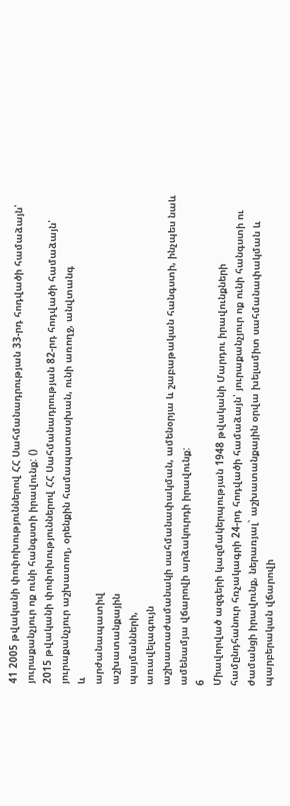41 2005 թվականի փոփոխություններով ՀՀ Սահմանադրության 33-րդ հոդվածի համաձայն՝ յուրաքանչյուր ոք ունի հանգստի իրավունք: ()
2015 թվականի փոփոխություններով ՀՀ Սահմանադրության 82-րդ հոդվածի համաձայն՝ յուրաքանչյուր աշխատող, օրենքին համապատասխան, ունի առողջ, անվտանգ
և
արժանապատիվ
աշխատանքային
պայմանների,
առավելագույն
աշխատաժամանակի սահմանափակման, ամենօրյա և շաբաթական հանգստի, ինչպես նաև ամենամյա վճարովի արձակուրդի իրավունք:
6
Միավորված ազգերի կազմակերպության 1948 թվականի Մարդու իրավունքների համընդհանուր հռչակագրի 24-րդ հոդվածի համաձայն՝ յուրաքանչյուր ոք ունի հանգստի ու ժամանցի իրավունք, ներառյալ` աշխատանքային օրվա խելամիտ սահմանափակման և պարբերական վճարովի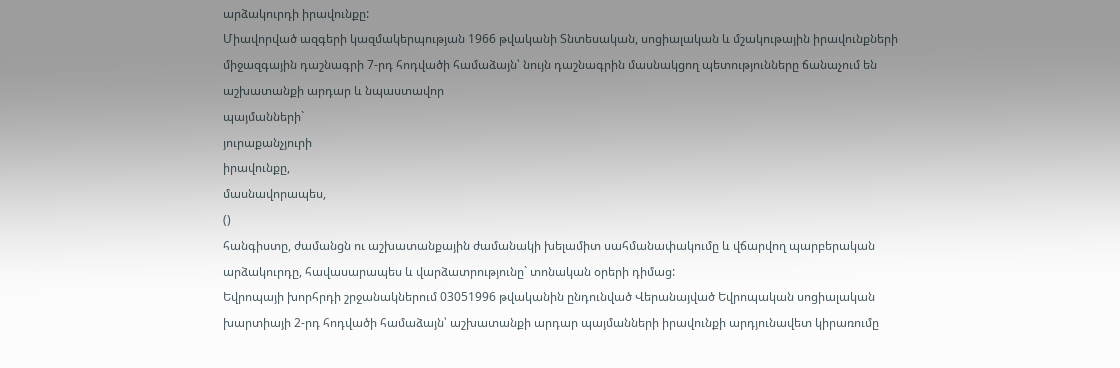արձակուրդի իրավունքը:
Միավորված ազգերի կազմակերպության 1966 թվականի Տնտեսական, սոցիալական և մշակութային իրավունքների միջազգային դաշնագրի 7-րդ հոդվածի համաձայն՝ նույն դաշնագրին մասնակցող պետությունները ճանաչում են աշխատանքի արդար և նպաստավոր
պայմանների`
յուրաքանչյուրի
իրավունքը,
մասնավորապես,
()
հանգիստը, ժամանցն ու աշխատանքային ժամանակի խելամիտ սահմանափակումը և վճարվող պարբերական արձակուրդը, հավասարապես և վարձատրությունը` տոնական օրերի դիմաց:
Եվրոպայի խորհրդի շրջանակներում 03051996 թվականին ընդունված Վերանայված Եվրոպական սոցիալական խարտիայի 2-րդ հոդվածի համաձայն՝ աշխատանքի արդար պայմանների իրավունքի արդյունավետ կիրառումը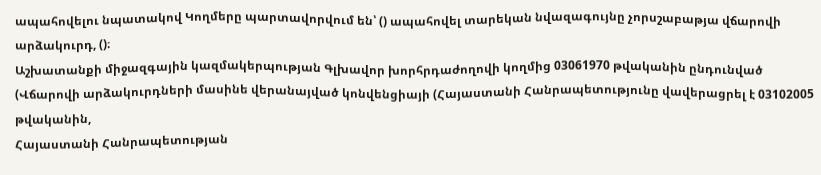ապահովելու նպատակով Կողմերը պարտավորվում են՝ () ապահովել տարեկան նվազագույնը չորսշաբաթյա վճարովի արձակուրդ, ()։
Աշխատանքի միջազգային կազմակերպության Գլխավոր խորհրդաժողովի կողմից 03061970 թվականին ընդունված (Վճարովի արձակուրդների մասինե վերանայված կոնվենցիայի (Հայաստանի Հանրապետությունը վավերացրել է 03102005 թվականին,
Հայաստանի Հանրապետության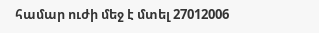համար ուժի մեջ է մտել 27012006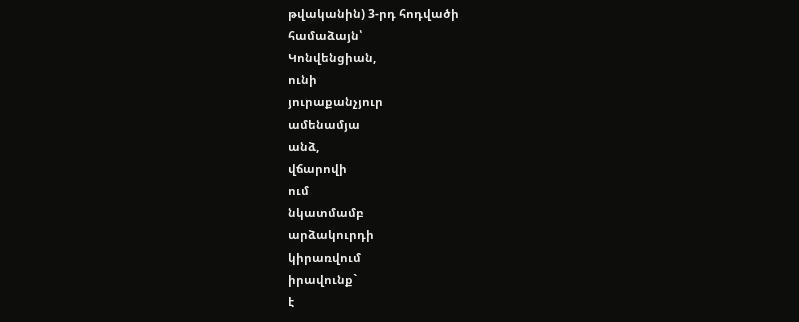թվականին) 3-րդ հոդվածի
համաձայն՝
Կոնվենցիան,
ունի
յուրաքանչյուր
ամենամյա
անձ,
վճարովի
ում
նկատմամբ
արձակուրդի
կիրառվում
իրավունք`
է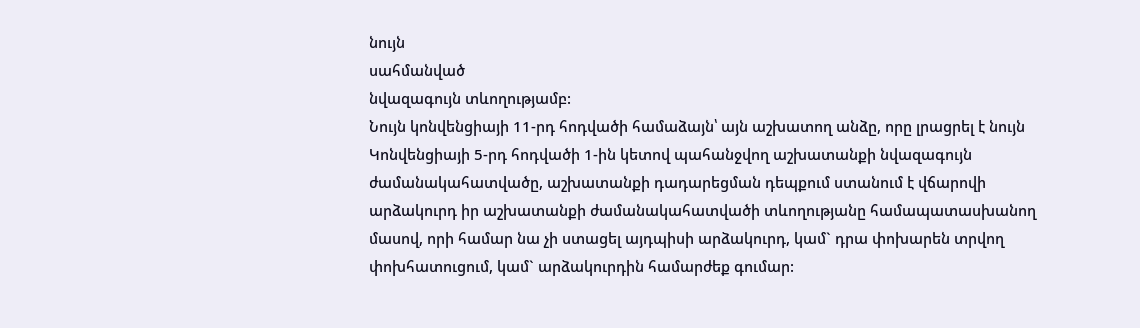նույն
սահմանված
նվազագույն տևողությամբ:
Նույն կոնվենցիայի 11-րդ հոդվածի համաձայն՝ այն աշխատող անձը, որը լրացրել է նույն Կոնվենցիայի 5-րդ հոդվածի 1-ին կետով պահանջվող աշխատանքի նվազագույն ժամանակահատվածը, աշխատանքի դադարեցման դեպքում ստանում է վճարովի արձակուրդ իր աշխատանքի ժամանակահատվածի տևողությանը համապատասխանող մասով, որի համար նա չի ստացել այդպիսի արձակուրդ, կամ` դրա փոխարեն տրվող փոխհատուցում, կամ` արձակուրդին համարժեք գումար: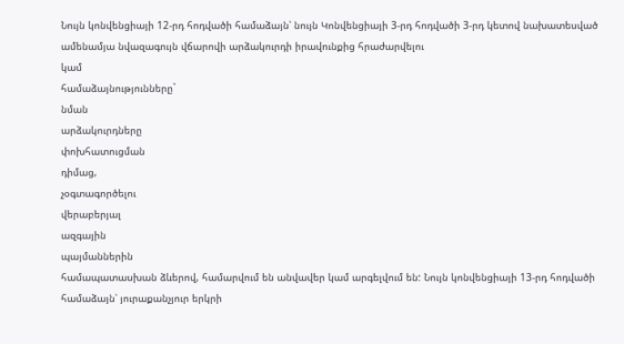Նույն կոնվենցիայի 12-րդ հոդվածի համաձայն՝ նույն Կոնվենցիայի 3-րդ հոդվածի 3-րդ կետով նախատեսված ամենամյա նվազագույն վճարովի արձակուրդի իրավունքից հրաժարվելու
կամ
համաձայնությունները`
նման
արձակուրդները
փոխհատուցման
դիմաց,
չօգտագործելու
վերաբերյալ
ազգային
պայմաններին
համապատասխան ձևերով, համարվում են անվավեր կամ արգելվում են: Նույն կոնվենցիայի 13-րդ հոդվածի համաձայն՝ յուրաքանչյուր երկրի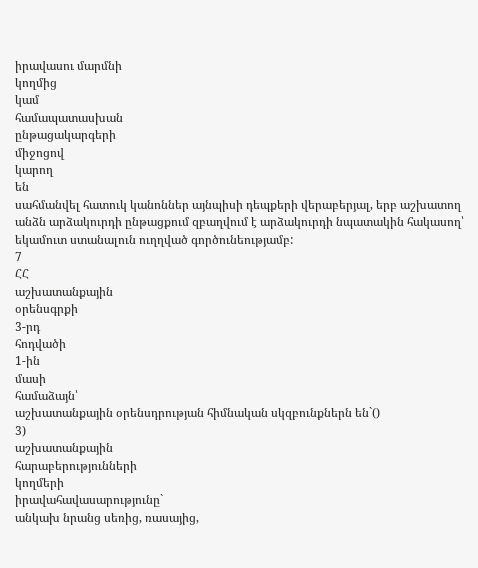իրավասու մարմնի
կողմից
կամ
համապատասխան
ընթացակարգերի
միջոցով
կարող
են
սահմանվել հատուկ կանոններ այնպիսի դեպքերի վերաբերյալ, երբ աշխատող անձն արձակուրդի ընթացքում զբաղվում է արձակուրդի նպատակին հակասող՝ եկամուտ ստանալուն ուղղված գործունեությամբ:
7
ՀՀ
աշխատանքային
օրենսգրքի
3-րդ
հոդվածի
1-ին
մասի
համաձայն՝
աշխատանքային օրենսդրության հիմնական սկզբունքներն են`()
3)
աշխատանքային
հարաբերությունների
կողմերի
իրավահավասարությունը`
անկախ նրանց սեռից, ռասայից,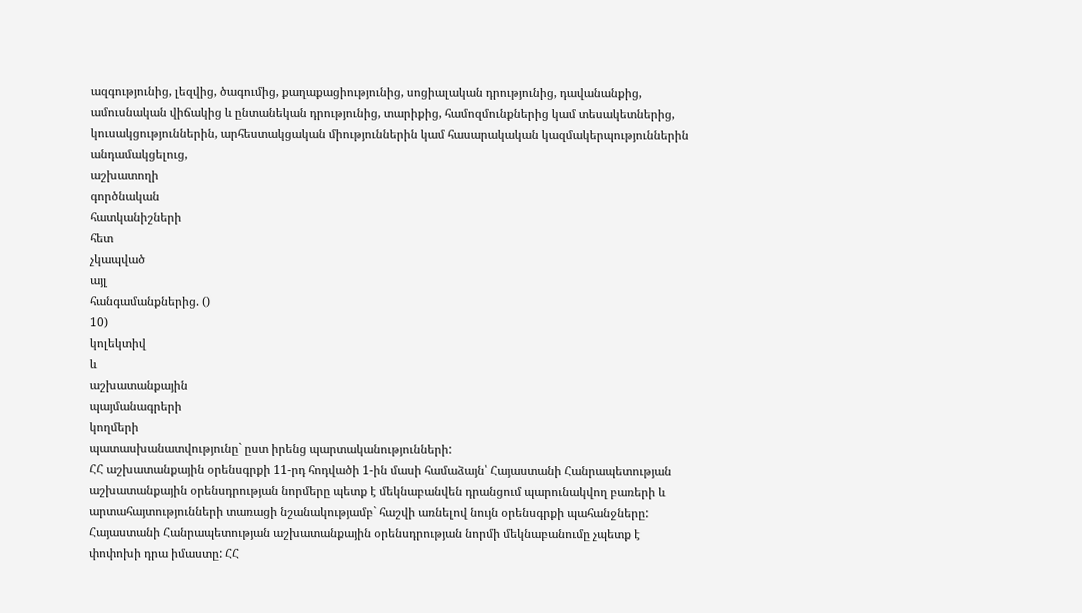ազգությունից, լեզվից, ծագումից, քաղաքացիությունից, սոցիալական դրությունից, դավանանքից, ամուսնական վիճակից և ընտանեկան դրությունից, տարիքից, համոզմունքներից կամ տեսակետներից, կուսակցություններին, արհեստակցական միություններին կամ հասարակական կազմակերպություններին անդամակցելուց,
աշխատողի
գործնական
հատկանիշների
հետ
չկապված
այլ
հանգամանքներից. ()
10)
կոլեկտիվ
և
աշխատանքային
պայմանագրերի
կողմերի
պատասխանատվությունը` ըստ իրենց պարտականությունների:
ՀՀ աշխատանքային օրենսգրքի 11-րդ հոդվածի 1-ին մասի համաձայն՝ Հայաստանի Հանրապետության աշխատանքային օրենսդրության նորմերը պետք է մեկնաբանվեն դրանցում պարունակվող բառերի և արտահայտությունների տառացի նշանակությամբ` հաշվի առնելով նույն օրենսգրքի պահանջները: Հայաստանի Հանրապետության աշխատանքային օրենսդրության նորմի մեկնաբանումը չպետք է փոփոխի դրա իմաստը: ՀՀ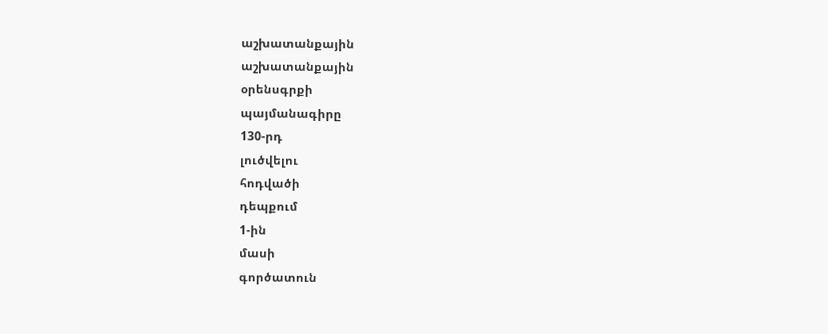աշխատանքային
աշխատանքային
օրենսգրքի
պայմանագիրը
130-րդ
լուծվելու
հոդվածի
դեպքում
1-ին
մասի
գործատուն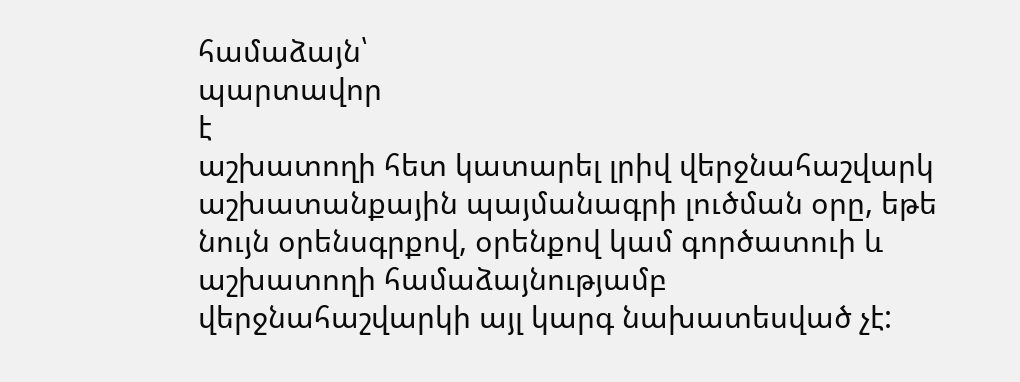համաձայն՝
պարտավոր
է
աշխատողի հետ կատարել լրիվ վերջնահաշվարկ աշխատանքային պայմանագրի լուծման օրը, եթե նույն օրենսգրքով, օրենքով կամ գործատուի և աշխատողի համաձայնությամբ վերջնահաշվարկի այլ կարգ նախատեսված չէ: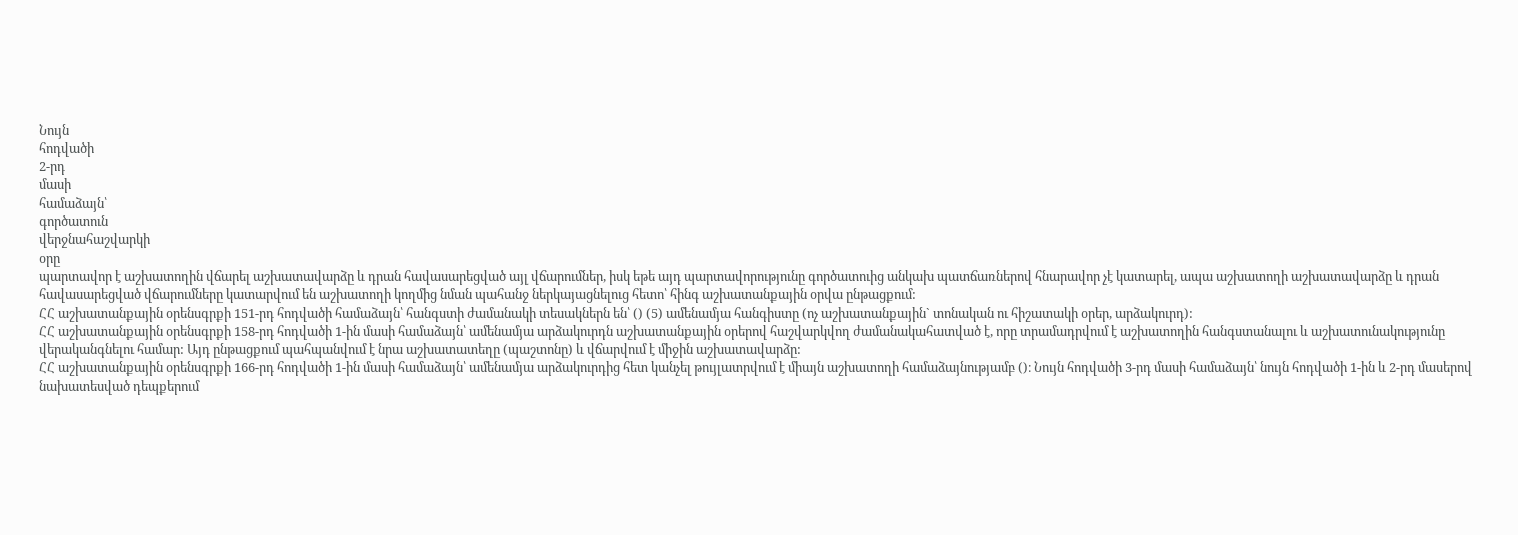Նույն
հոդվածի
2-րդ
մասի
համաձայն՝
գործատուն
վերջնահաշվարկի
օրը
պարտավոր է աշխատողին վճարել աշխատավարձը և դրան հավասարեցված այլ վճարումներ, իսկ եթե այդ պարտավորությունը գործատուից անկախ պատճառներով հնարավոր չէ կատարել, ապա աշխատողի աշխատավարձը և դրան հավասարեցված վճարումները կատարվում են աշխատողի կողմից նման պահանջ ներկայացնելուց հետո՝ հինգ աշխատանքային օրվա ընթացքում:
ՀՀ աշխատանքային օրենսգրքի 151-րդ հոդվածի համաձայն՝ հանգստի ժամանակի տեսակներն են՝ () (5) ամենամյա հանգիստը (ոչ աշխատանքային` տոնական ու հիշատակի օրեր, արձակուրդ):
ՀՀ աշխատանքային օրենսգրքի 158-րդ հոդվածի 1-ին մասի համաձայն՝ ամենամյա արձակուրդն աշխատանքային օրերով հաշվարկվող ժամանակահատված է, որը տրամադրվում է աշխատողին հանգստանալու և աշխատունակությունը վերականգնելու համար: Այդ ընթացքում պահպանվում է նրա աշխատատեղը (պաշտոնը) և վճարվում է միջին աշխատավարձը:
ՀՀ աշխատանքային օրենսգրքի 166-րդ հոդվածի 1-ին մասի համաձայն՝ ամենամյա արձակուրդից հետ կանչել թույլատրվում է միայն աշխատողի համաձայնությամբ ()։ Նույն հոդվածի 3-րդ մասի համաձայն՝ նույն հոդվածի 1-ին և 2-րդ մասերով նախատեսված դեպքերում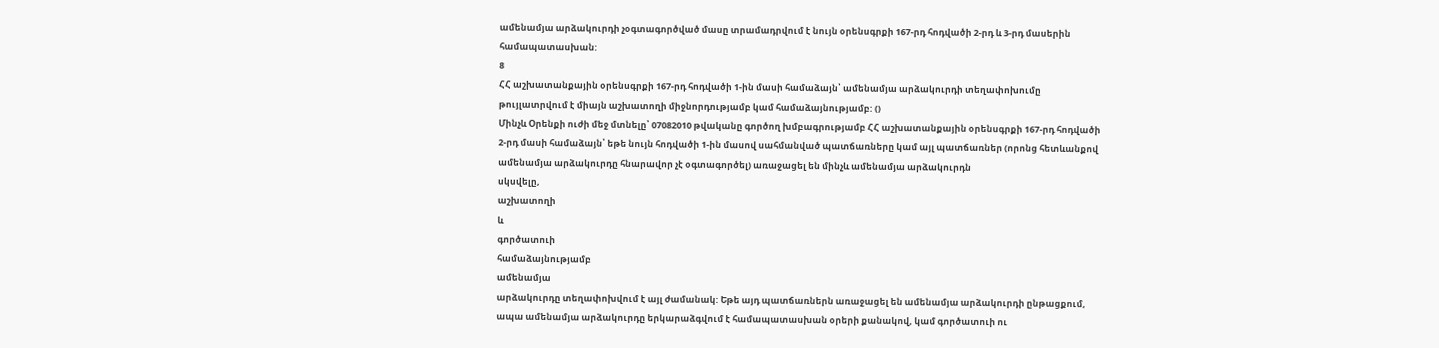ամենամյա արձակուրդի չօգտագործված մասը տրամադրվում է նույն օրենսգրքի 167-րդ հոդվածի 2-րդ և 3-րդ մասերին համապատասխան:
8
ՀՀ աշխատանքային օրենսգրքի 167-րդ հոդվածի 1-ին մասի համաձայն՝ ամենամյա արձակուրդի տեղափոխումը թույլատրվում է միայն աշխատողի միջնորդությամբ կամ համաձայնությամբ: ()
Մինչև Օրենքի ուժի մեջ մտնելը՝ 07082010 թվականը գործող խմբագրությամբ ՀՀ աշխատանքային օրենսգրքի 167-րդ հոդվածի 2-րդ մասի համաձայն՝ եթե նույն հոդվածի 1-ին մասով սահմանված պատճառները կամ այլ պատճառներ (որոնց հետևանքով ամենամյա արձակուրդը հնարավոր չէ օգտագործել) առաջացել են մինչև ամենամյա արձակուրդն
սկսվելը,
աշխատողի
և
գործատուի
համաձայնությամբ
ամենամյա
արձակուրդը տեղափոխվում է այլ ժամանակ: Եթե այդ պատճառներն առաջացել են ամենամյա արձակուրդի ընթացքում, ապա ամենամյա արձակուրդը երկարաձգվում է համապատասխան օրերի քանակով, կամ գործատուի ու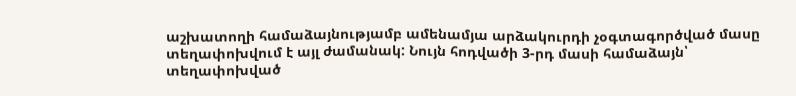աշխատողի համաձայնությամբ ամենամյա արձակուրդի չօգտագործված մասը տեղափոխվում է այլ ժամանակ: Նույն հոդվածի 3-րդ մասի համաձայն՝ տեղափոխված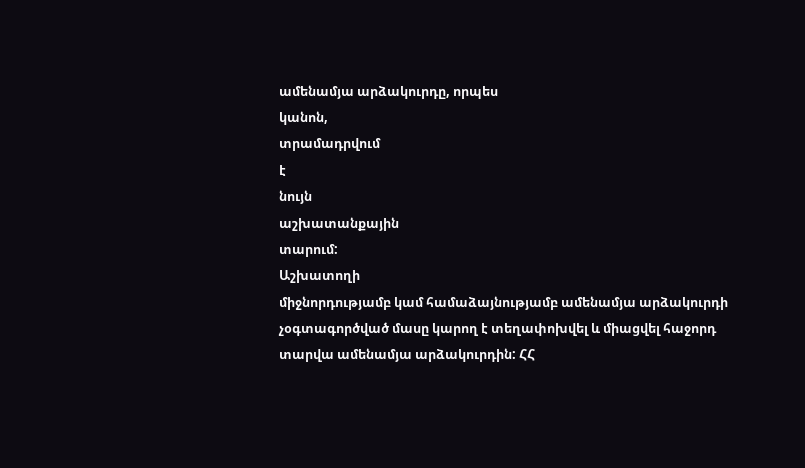ամենամյա արձակուրդը, որպես
կանոն,
տրամադրվում
է
նույն
աշխատանքային
տարում:
Աշխատողի
միջնորդությամբ կամ համաձայնությամբ ամենամյա արձակուրդի չօգտագործված մասը կարող է տեղափոխվել և միացվել հաջորդ տարվա ամենամյա արձակուրդին: ՀՀ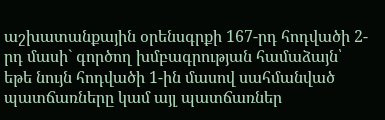աշխատանքային օրենսգրքի 167-րդ հոդվածի 2-րդ մասի` գործող խմբագրության համաձայն՝ եթե նույն հոդվածի 1-ին մասով սահմանված պատճառները կամ այլ պատճառներ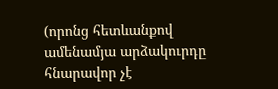(որոնց հետևանքով ամենամյա արձակուրդը հնարավոր չէ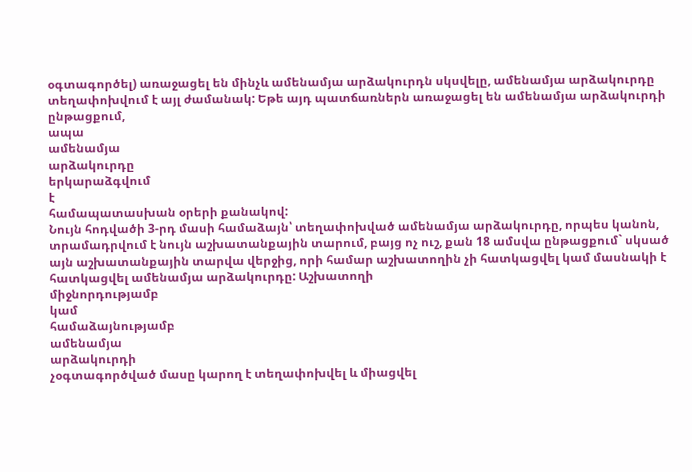օգտագործել) առաջացել են մինչև ամենամյա արձակուրդն սկսվելը, ամենամյա արձակուրդը տեղափոխվում է այլ ժամանակ: Եթե այդ պատճառներն առաջացել են ամենամյա արձակուրդի
ընթացքում,
ապա
ամենամյա
արձակուրդը
երկարաձգվում
է
համապատասխան օրերի քանակով:
Նույն հոդվածի 3-րդ մասի համաձայն՝ տեղափոխված ամենամյա արձակուրդը, որպես կանոն, տրամադրվում է նույն աշխատանքային տարում, բայց ոչ ուշ, քան 18 ամսվա ընթացքում` սկսած այն աշխատանքային տարվա վերջից, որի համար աշխատողին չի հատկացվել կամ մասնակի է հատկացվել ամենամյա արձակուրդը: Աշխատողի
միջնորդությամբ
կամ
համաձայնությամբ
ամենամյա
արձակուրդի
չօգտագործված մասը կարող է տեղափոխվել և միացվել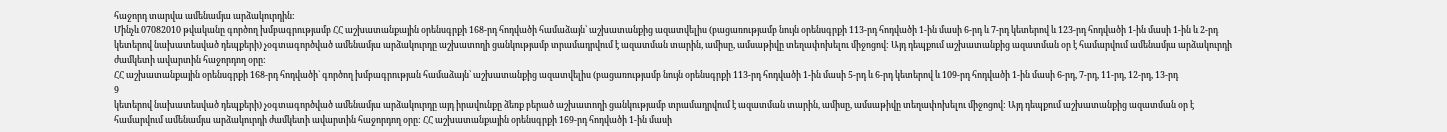հաջորդ տարվա ամենամյա արձակուրդին:
Մինչև 07082010 թվականը գործող խմբագրությամբ ՀՀ աշխատանքային օրենսգրքի 168-րդ հոդվածի համաձայն՝ աշխատանքից ազատվելիս (բացառությամբ նույն օրենսգրքի 113-րդ հոդվածի 1-ին մասի 6-րդ և 7-րդ կետերով և 123-րդ հոդվածի 1-ին մասի 1-ին և 2-րդ կետերով նախատեսված դեպքերի) չօգտագործված ամենամյա արձակուրդը աշխատողի ցանկությամբ տրամադրվում է ազատման տարին, ամիսը, ամսաթիվը տեղափոխելու միջոցով: Այդ դեպքում աշխատանքից ազատման օր է համարվում ամենամյա արձակուրդի ժամկետի ավարտին հաջորդող օրը:
ՀՀ աշխատանքային օրենսգրքի 168-րդ հոդվածի` գործող խմբագրության համաձայն՝ աշխատանքից ազատվելիս (բացառությամբ նույն օրենսգրքի 113-րդ հոդվածի 1-ին մասի 5-րդ և 6-րդ կետերով և 109-րդ հոդվածի 1-ին մասի 6-րդ, 7-րդ, 11-րդ, 12-րդ, 13-րդ
9
կետերով նախատեսված դեպքերի) չօգտագործված ամենամյա արձակուրդը այդ իրավունքը ձեռք բերած աշխատողի ցանկությամբ տրամադրվում է ազատման տարին, ամիսը, ամսաթիվը տեղափոխելու միջոցով: Այդ դեպքում աշխատանքից ազատման օր է համարվում ամենամյա արձակուրդի ժամկետի ավարտին հաջորդող օրը: ՀՀ աշխատանքային օրենսգրքի 169-րդ հոդվածի 1-ին մասի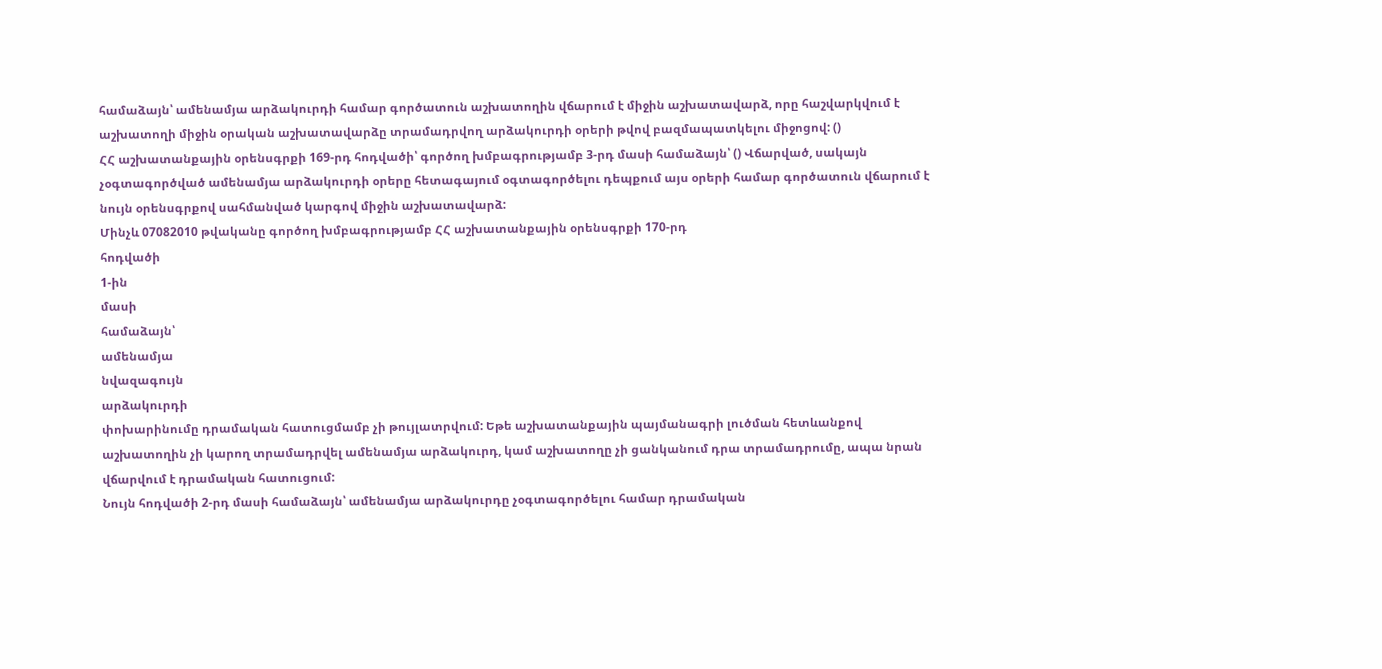համաձայն՝ ամենամյա արձակուրդի համար գործատուն աշխատողին վճարում է միջին աշխատավարձ, որը հաշվարկվում է աշխատողի միջին օրական աշխատավարձը տրամադրվող արձակուրդի օրերի թվով բազմապատկելու միջոցով: ()
ՀՀ աշխատանքային օրենսգրքի 169-րդ հոդվածի՝ գործող խմբագրությամբ 3-րդ մասի համաձայն՝ () Վճարված, սակայն չօգտագործված ամենամյա արձակուրդի օրերը հետագայում օգտագործելու դեպքում այս օրերի համար գործատուն վճարում է նույն օրենսգրքով սահմանված կարգով միջին աշխատավարձ:
Մինչև 07082010 թվականը գործող խմբագրությամբ ՀՀ աշխատանքային օրենսգրքի 170-րդ
հոդվածի
1-ին
մասի
համաձայն՝
ամենամյա
նվազագույն
արձակուրդի
փոխարինումը դրամական հատուցմամբ չի թույլատրվում: Եթե աշխատանքային պայմանագրի լուծման հետևանքով աշխատողին չի կարող տրամադրվել ամենամյա արձակուրդ, կամ աշխատողը չի ցանկանում դրա տրամադրումը, ապա նրան վճարվում է դրամական հատուցում:
Նույն հոդվածի 2-րդ մասի համաձայն՝ ամենամյա արձակուրդը չօգտագործելու համար դրամական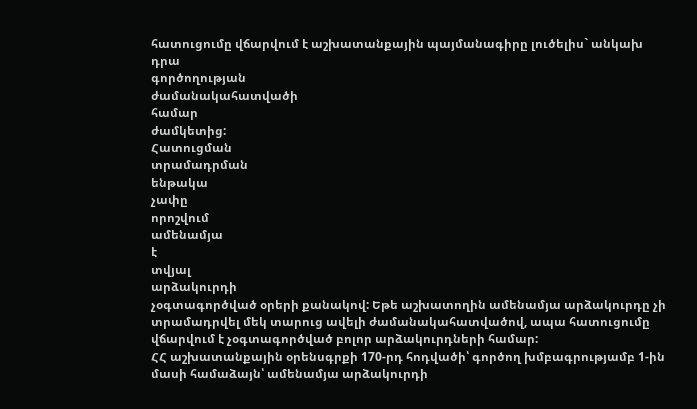հատուցումը վճարվում է աշխատանքային պայմանագիրը լուծելիս` անկախ
դրա
գործողության
ժամանակահատվածի
համար
ժամկետից:
Հատուցման
տրամադրման
ենթակա
չափը
որոշվում
ամենամյա
է
տվյալ
արձակուրդի
չօգտագործված օրերի քանակով: Եթե աշխատողին ամենամյա արձակուրդը չի տրամադրվել մեկ տարուց ավելի ժամանակահատվածով, ապա հատուցումը վճարվում է չօգտագործված բոլոր արձակուրդների համար:
ՀՀ աշխատանքային օրենսգրքի 170-րդ հոդվածի՝ գործող խմբագրությամբ 1-ին մասի համաձայն՝ ամենամյա արձակուրդի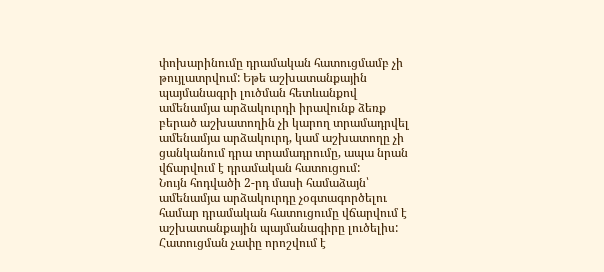փոխարինումը դրամական հատուցմամբ չի թույլատրվում: Եթե աշխատանքային պայմանագրի լուծման հետևանքով ամենամյա արձակուրդի իրավունք ձեռք բերած աշխատողին չի կարող տրամադրվել ամենամյա արձակուրդ, կամ աշխատողը չի ցանկանում դրա տրամադրումը, ապա նրան վճարվում է դրամական հատուցում:
Նույն հոդվածի 2-րդ մասի համաձայն՝ ամենամյա արձակուրդը չօգտագործելու համար դրամական հատուցումը վճարվում է աշխատանքային պայմանագիրը լուծելիս: Հատուցման չափը որոշվում է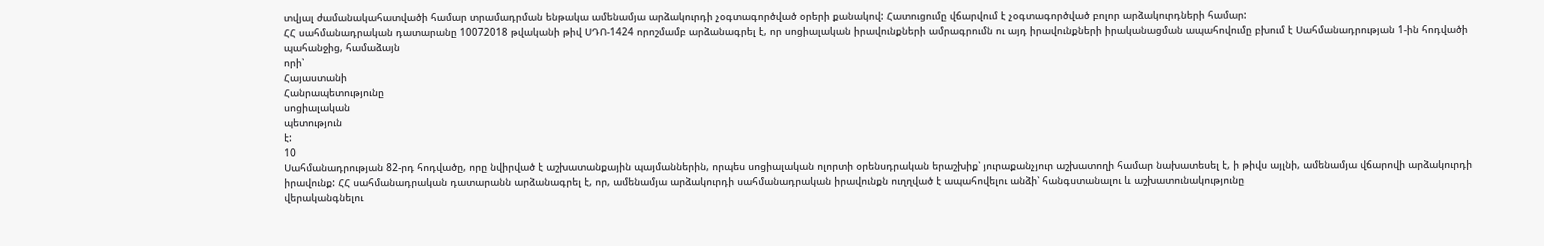տվյալ ժամանակահատվածի համար տրամադրման ենթակա ամենամյա արձակուրդի չօգտագործված օրերի քանակով: Հատուցումը վճարվում է չօգտագործված բոլոր արձակուրդների համար:
ՀՀ սահմանադրական դատարանը 10072018 թվականի թիվ ՍԴՈ-1424 որոշմամբ արձանագրել է, որ սոցիալական իրավունքների ամրագրումն ու այդ իրավունքների իրականացման ապահովումը բխում է Սահմանադրության 1-ին հոդվածի պահանջից, համաձայն
որի՝
Հայաստանի
Հանրապետությունը
սոցիալական
պետություն
է:
10
Սահմանադրության 82-րդ հոդվածը, որը նվիրված է աշխատանքային պայմաններին, որպես սոցիալական ոլորտի օրենսդրական երաշխիք՝ յուրաքանչյուր աշխատողի համար նախատեսել է, ի թիվս այլնի, ամենամյա վճարովի արձակուրդի իրավունք: ՀՀ սահմանադրական դատարանն արձանագրել է, որ, ամենամյա արձակուրդի սահմանադրական իրավունքն ուղղված է ապահովելու անձի՝ հանգստանալու և աշխատունակությունը
վերականգնելու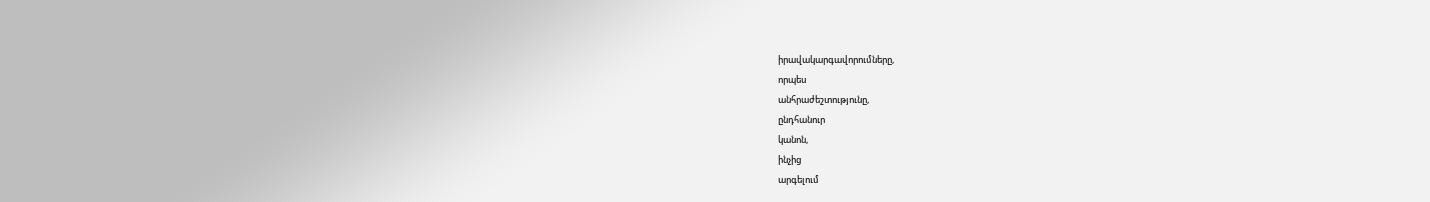իրավակարգավորումները,
որպես
անհրաժեշտությունը,
ընդհանուր
կանոն,
ինչից
արգելում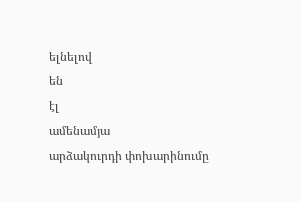ելնելով
են
էլ
ամենամյա
արձակուրդի փոխարինումը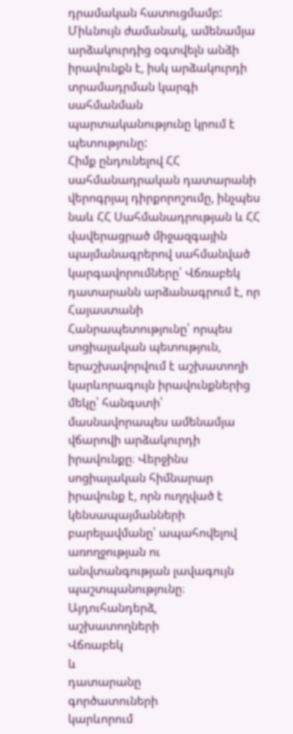դրամական հատուցմամբ: Միևնույն ժամանակ, ամենամյա արձակուրդից օգտվելն անձի իրավունքն է, իսկ արձակուրդի տրամադրման կարգի սահմանման պարտականությունը կրում է պետությունը:
Հիմք ընդունելով ՀՀ սահմանադրական դատարանի վերոգրյալ դիրքորոշումը, ինչպես նաև ՀՀ Սահմանադրության և ՀՀ վավերացրած միջազգային պայմանագրերով սահմանված կարգավորումները՝ Վճռաբեկ դատարանն արձանագրում է, որ Հայաստանի Հանրապետությունը՝ որպես սոցիալական պետություն, երաշխավորվում է աշխատողի կարևորագույն իրավունքներից մեկը՝ հանգստի՝ մասնավորապես ամենամյա վճարովի արձակուրդի իրավունքը։ Վերջինս սոցիալական հիմնարար իրավունք է, որն ուղղված է կենսապայմանների բարելավմանը՝ ապահովելով առողջության ու անվտանգության լավագույն պաշտպանությունը։
Այդուհանդերձ,
աշխատողների
Վճռաբեկ
և
դատարանը
գործատուների
կարևորում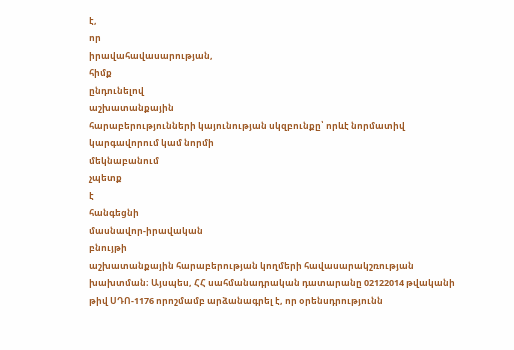է,
որ
իրավահավասարության,
հիմք
ընդունելով
աշխատանքային
հարաբերությունների կայունության սկզբունքը՝ որևէ նորմատիվ կարգավորում կամ նորմի
մեկնաբանում
չպետք
է
հանգեցնի
մասնավոր-իրավական
բնույթի
աշխատանքային հարաբերության կողմերի հավասարակշռության խախտման։ Այսպես, ՀՀ սահմանադրական դատարանը 02122014 թվականի թիվ ՍԴՈ-1176 որոշմամբ արձանագրել է, որ օրենսդրությունն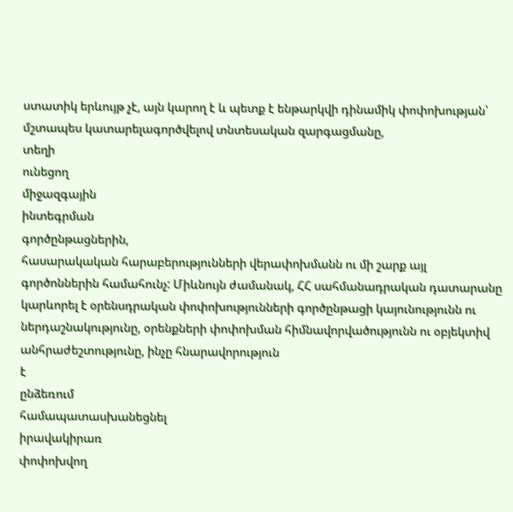ստատիկ երևույթ չէ, այն կարող է և պետք է ենթարկվի դինամիկ փոփոխության՝ մշտապես կատարելագործվելով տնտեսական զարգացմանը,
տեղի
ունեցող
միջազգային
ինտեգրման
գործընթացներին,
հասարակական հարաբերությունների վերափոխմանն ու մի շարք այլ գործոններին համահունչ: Միևնույն ժամանակ, ՀՀ սահմանադրական դատարանը կարևորել է օրենսդրական փոփոխությունների գործընթացի կայունությունն ու ներդաշնակությունը, օրենքների փոփոխման հիմնավորվածությունն ու օբյեկտիվ անհրաժեշտությունը, ինչը հնարավորություն
է
ընձեռում
համապատասխանեցնել
իրավակիրառ
փոփոխվող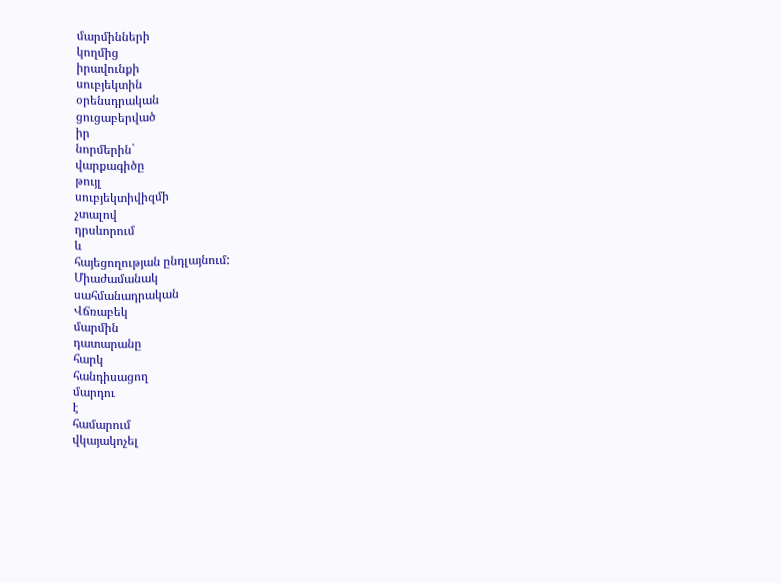մարմինների
կողմից
իրավունքի
սուբյեկտին
օրենսդրական
ցուցաբերված
իր
նորմերին`
վարքագիծը
թույլ
սուբյեկտիվիզմի
չտալով
դրսևորում
և
հայեցողության ընդլայնում:
Միաժամանակ
սահմանադրական
Վճռաբեկ
մարմին
դատարանը
հարկ
հանդիսացող
մարդու
է
համարում
վկայակոչել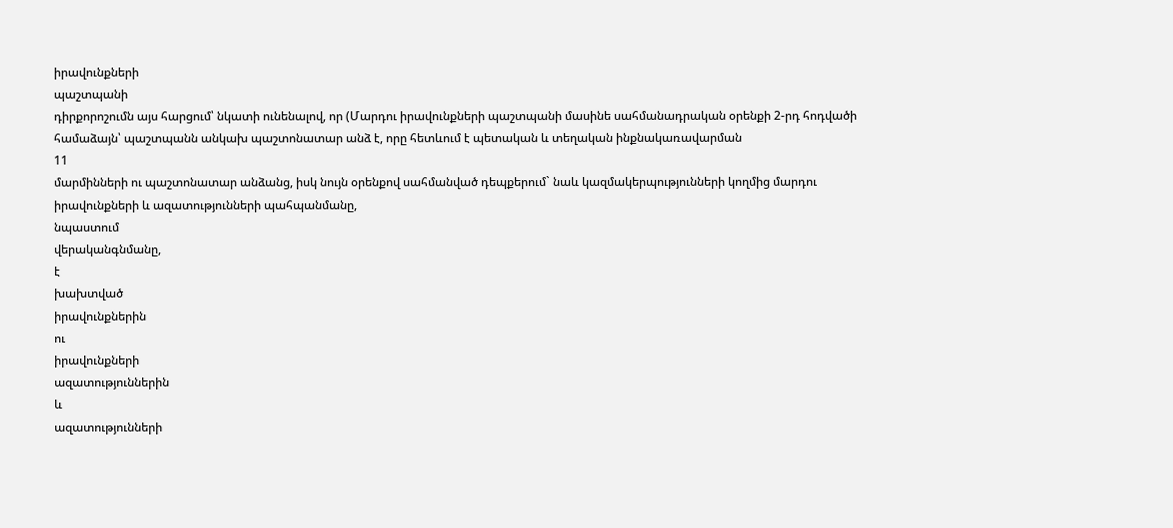իրավունքների
պաշտպանի
դիրքորոշումն այս հարցում՝ նկատի ունենալով, որ (Մարդու իրավունքների պաշտպանի մասինե սահմանադրական օրենքի 2-րդ հոդվածի համաձայն՝ պաշտպանն անկախ պաշտոնատար անձ է, որը հետևում է պետական և տեղական ինքնակառավարման
11
մարմինների ու պաշտոնատար անձանց, իսկ նույն օրենքով սահմանված դեպքերում` նաև կազմակերպությունների կողմից մարդու իրավունքների և ազատությունների պահպանմանը,
նպաստում
վերականգնմանը,
է
խախտված
իրավունքներին
ու
իրավունքների
ազատություններին
և
ազատությունների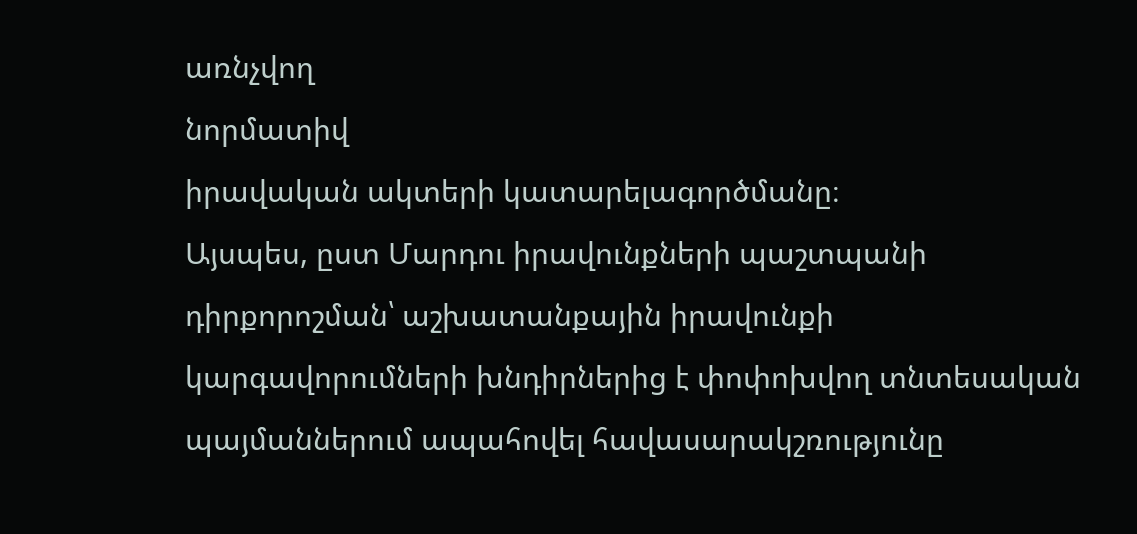առնչվող
նորմատիվ
իրավական ակտերի կատարելագործմանը։
Այսպես, ըստ Մարդու իրավունքների պաշտպանի դիրքորոշման՝ աշխատանքային իրավունքի կարգավորումների խնդիրներից է փոփոխվող տնտեսական պայմաններում ապահովել հավասարակշռությունը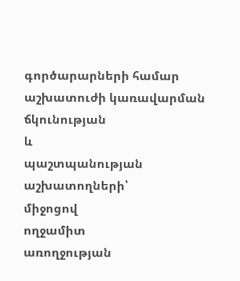գործարարների համար աշխատուժի կառավարման ճկունության
և
պաշտպանության
աշխատողների՝
միջոցով
ողջամիտ
առողջության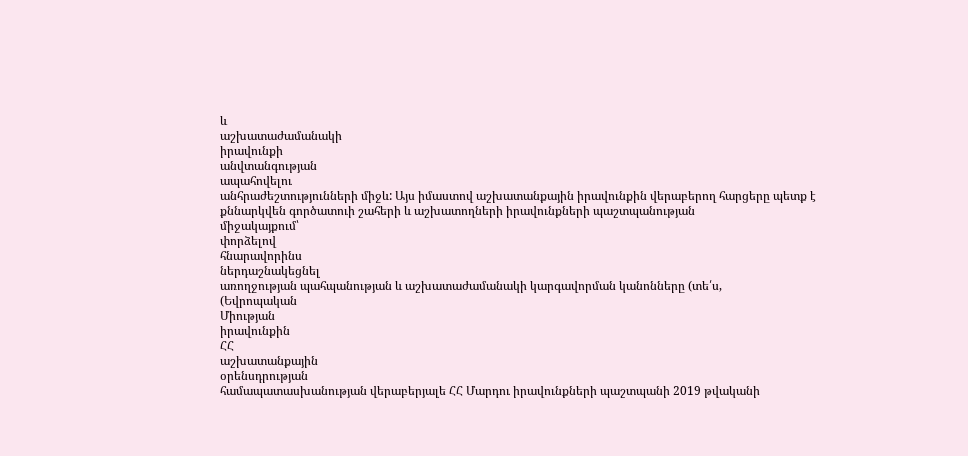և
աշխատաժամանակի
իրավունքի
անվտանգության
ապահովելու
անհրաժեշտությունների միջև: Այս իմաստով աշխատանքային իրավունքին վերաբերող հարցերը պետք է քննարկվեն գործատուի շահերի և աշխատողների իրավունքների պաշտպանության
միջակայքում՝
փորձելով
հնարավորինս
ներդաշնակեցնել
առողջության պահպանության և աշխատաժամանակի կարգավորման կանոնները (տե՛ս,
(Եվրոպական
Միության
իրավունքին
ՀՀ
աշխատանքային
օրենսդրության
համապատասխանության վերաբերյալե ՀՀ Մարդու իրավունքների պաշտպանի 2019 թվականի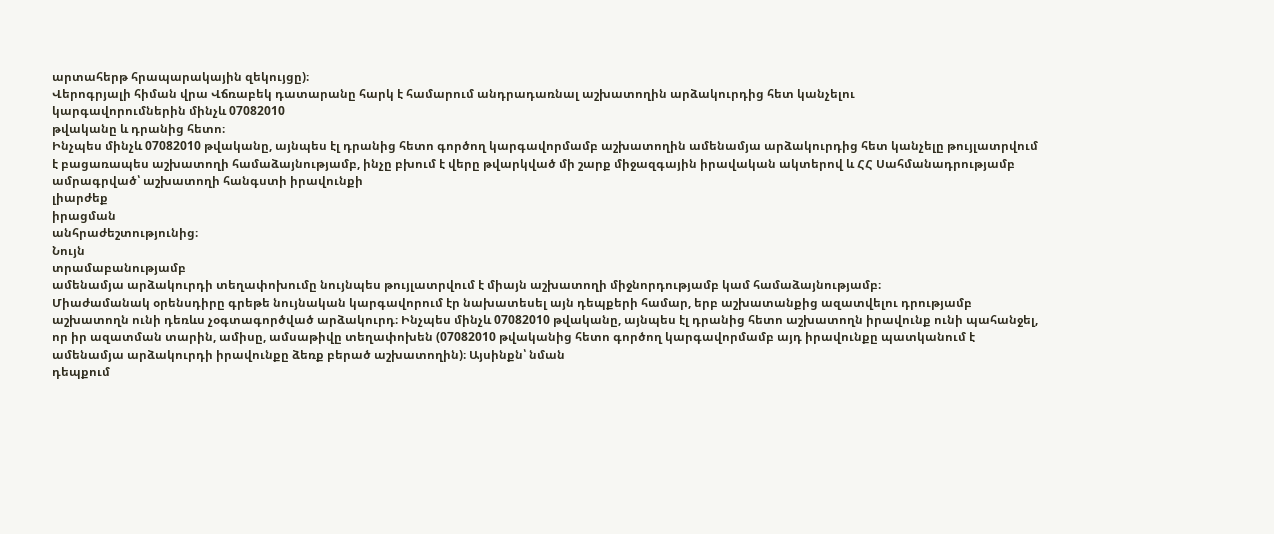արտահերթ հրապարակային զեկույցը)։
Վերոգրյալի հիման վրա Վճռաբեկ դատարանը հարկ է համարում անդրադառնալ աշխատողին արձակուրդից հետ կանչելու
կարգավորումներին մինչև 07082010
թվականը և դրանից հետո։
Ինչպես մինչև 07082010 թվականը, այնպես էլ դրանից հետո գործող կարգավորմամբ աշխատողին ամենամյա արձակուրդից հետ կանչելը թույլատրվում է բացառապես աշխատողի համաձայնությամբ, ինչը բխում է վերը թվարկված մի շարք միջազգային իրավական ակտերով և ՀՀ Սահմանադրությամբ ամրագրված՝ աշխատողի հանգստի իրավունքի
լիարժեք
իրացման
անհրաժեշտությունից։
Նույն
տրամաբանությամբ
ամենամյա արձակուրդի տեղափոխումը նույնպես թույլատրվում է միայն աշխատողի միջնորդությամբ կամ համաձայնությամբ։
Միաժամանակ օրենսդիրը գրեթե նույնական կարգավորում էր նախատեսել այն դեպքերի համար, երբ աշխատանքից ազատվելու դրությամբ աշխատողն ունի դեռևս չօգտագործված արձակուրդ։ Ինչպես մինչև 07082010 թվականը, այնպես էլ դրանից հետո աշխատողն իրավունք ունի պահանջել, որ իր ազատման տարին, ամիսը, ամսաթիվը տեղափոխեն (07082010 թվականից հետո գործող կարգավորմամբ այդ իրավունքը պատկանում է ամենամյա արձակուրդի իրավունքը ձեռք բերած աշխատողին)։ Այսինքն՝ նման
դեպքում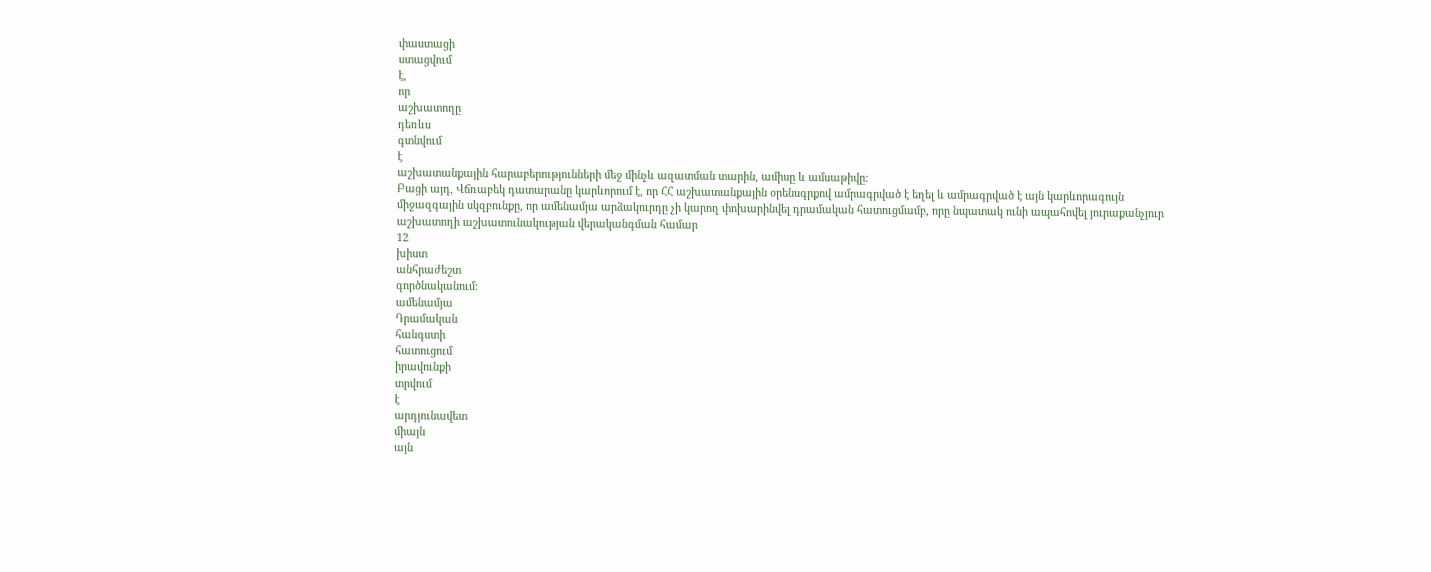փաստացի
ստացվում
է,
որ
աշխատողը
դեռևս
գտնվում
է
աշխատանքային հարաբերությունների մեջ մինչև ազատման տարին, ամիսը և ամսաթիվը։
Բացի այդ, Վճռաբեկ դատարանը կարևորում է, որ ՀՀ աշխատանքային օրենսգրքով ամրագրված է եղել և ամրագրված է այն կարևորագույն միջազգային սկզբունքը, որ ամենամյա արձակուրդը չի կարող փոխարինվել դրամական հատուցմամբ, որը նպատակ ունի ապահովել յուրաքանչյուր աշխատողի աշխատունակության վերականգման համար
12
խիստ
անհրաժեշտ
գործնականում։
ամենամյա
Դրամական
հանգստի
հատուցում
իրավունքի
տրվում
է
արդյունավետ
միայն
այն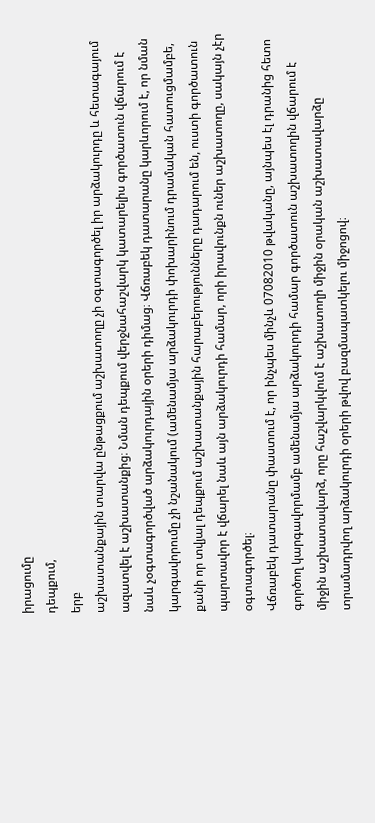իրացումը
դեպքում,
երբ
աշխատանքային տարվա ընթացքում աշխատողը չի օգտագործել իր արձակուրդը և հետագայում ազատվել է աշխատանքից։ Նման դեպքում վերջնահաշվարկ կատարելիս գործատուն վճարում է նաև չօգտագործված արձակուրդային օրերի դիմաց։ Վճռաբեկ դատարանը կարևորում է, որ նման կարգավորումը չի նշանակում (ամենամյա արձակուրդի փոխարինում դրամական հատուցմամբե, քանի որ տվյալ դեպքում աշխատանքային հարաբերությունները դադարում են, ուստի գործատուն պարտավոր է վճարել նաև այն արձակուրդի համար, որի իրավունքն ուներ աշխատողը, սակայն չէր օգտագործել։
Վճռաբեկ դատարանը փաստում է, որ ինչպես մինչև 07082010 թվականը, այնպես էլ դրանից հետո գործող կարգավորմամբ ամենամյա արձակուրդի համար գործատուն աշխատողին վճարում է միջին աշխատավարձ, որը հաշվարկվում է աշխատողի միջին օրական աշխատավարձը տրամադրվող արձակուրդի օրերի թվով բազմապատկելու միջոցով։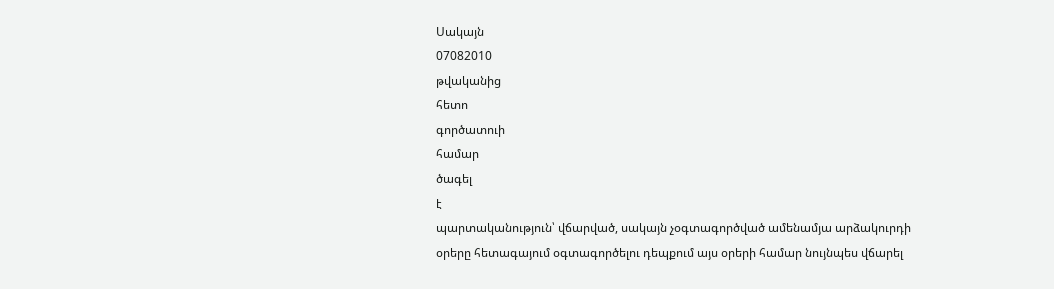Սակայն
07082010
թվականից
հետո
գործատուի
համար
ծագել
է
պարտականություն՝ վճարված, սակայն չօգտագործված ամենամյա արձակուրդի օրերը հետագայում օգտագործելու դեպքում այս օրերի համար նույնպես վճարել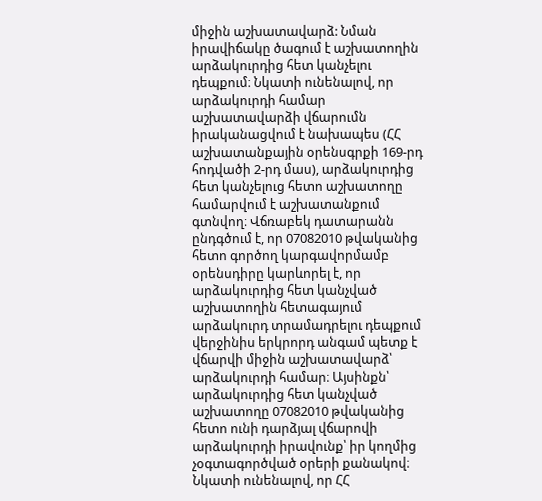միջին աշխատավարձ: Նման իրավիճակը ծագում է աշխատողին արձակուրդից հետ կանչելու դեպքում։ Նկատի ունենալով, որ արձակուրդի համար աշխատավարձի վճարումն իրականացվում է նախապես (ՀՀ աշխատանքային օրենսգրքի 169-րդ հոդվածի 2-րդ մաս), արձակուրդից հետ կանչելուց հետո աշխատողը համարվում է աշխատանքում գտնվող։ Վճռաբեկ դատարանն ընդգծում է, որ 07082010 թվականից հետո գործող կարգավորմամբ օրենսդիրը կարևորել է, որ արձակուրդից հետ կանչված աշխատողին հետագայում արձակուրդ տրամադրելու դեպքում վերջինիս երկրորդ անգամ պետք է վճարվի միջին աշխատավարձ՝ արձակուրդի համար։ Այսինքն՝ արձակուրդից հետ կանչված աշխատողը 07082010 թվականից հետո ունի դարձյալ վճարովի արձակուրդի իրավունք՝ իր կողմից չօգտագործված օրերի քանակով։ Նկատի ունենալով, որ ՀՀ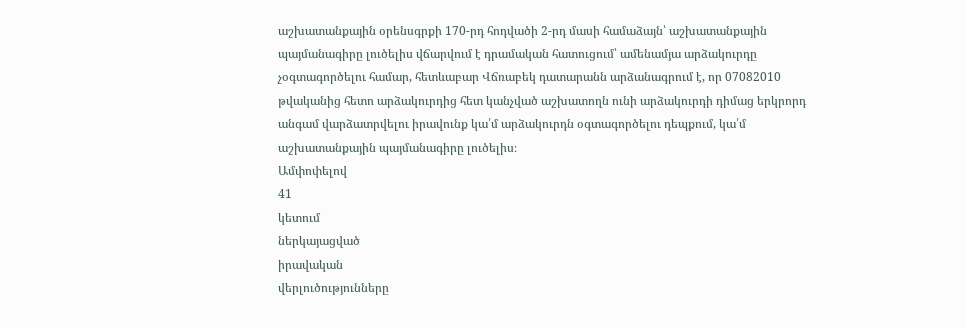աշխատանքային օրենսգրքի 170-րդ հոդվածի 2-րդ մասի համաձայն՝ աշխատանքային պայմանագիրը լուծելիս վճարվում է դրամական հատուցում՝ ամենամյա արձակուրդը չօգտագործելու համար, հետևաբար Վճռաբեկ դատարանն արձանագրում է, որ 07082010 թվականից հետո արձակուրդից հետ կանչված աշխատողն ունի արձակուրդի դիմաց երկրորդ անգամ վարձատրվելու իրավունք կա՛մ արձակուրդն օգտագործելու դեպքում, կա՛մ աշխատանքային պայմանագիրը լուծելիս։
Ամփոփելով
41
կետում
ներկայացված
իրավական
վերլուծությունները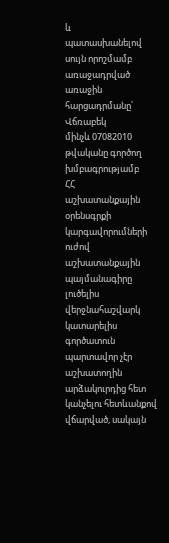և
պատասխանելով սույն որոշմամբ առաջադրված առաջին հարցադրմանը՝ Վճռաբեկ
մինչև 07082010 թվականը գործող
խմբագրությամբ
ՀՀ
աշխատանքային
օրենսգրքի
կարգավորումների
ուժով
աշխատանքային պայմանագիրը լուծելիս վերջնահաշվարկ կատարելիս գործատուն պարտավոր չէր աշխատողին արձակուրդից հետ կանչելու հետևանքով վճարված, սակայն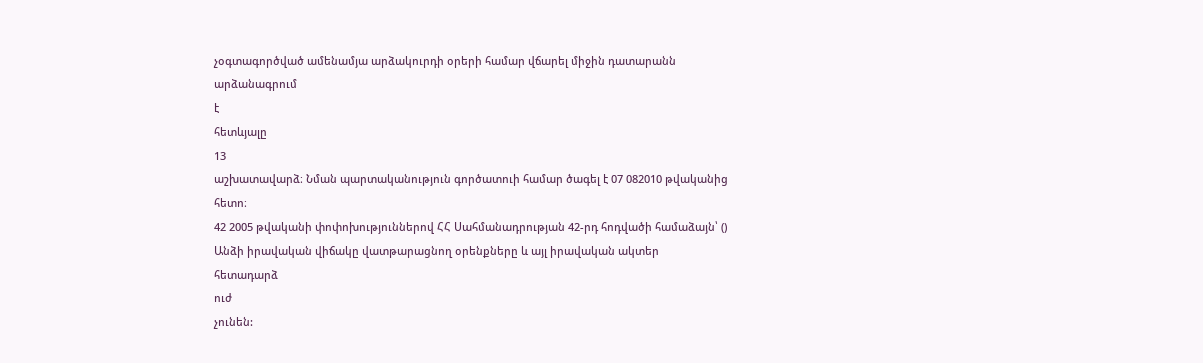չօգտագործված ամենամյա արձակուրդի օրերի համար վճարել միջին դատարանն
արձանագրում
է
հետևյալը
13
աշխատավարձ։ Նման պարտականություն գործատուի համար ծագել է 07 082010 թվականից հետո։
42 2005 թվականի փոփոխություններով ՀՀ Սահմանադրության 42-րդ հոդվածի համաձայն՝ () Անձի իրավական վիճակը վատթարացնող օրենքները և այլ իրավական ակտեր
հետադարձ
ուժ
չունեն: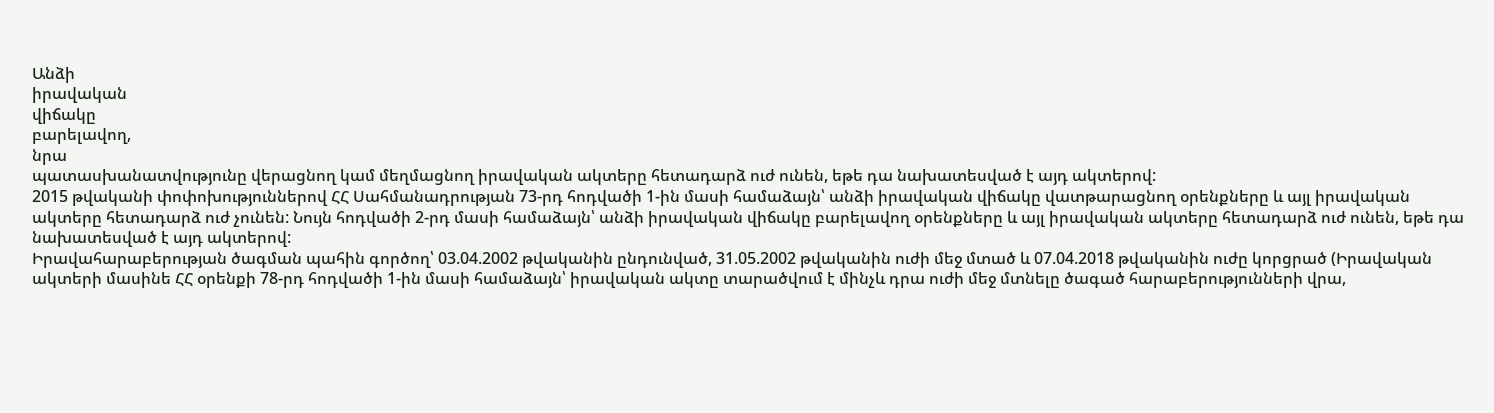Անձի
իրավական
վիճակը
բարելավող,
նրա
պատասխանատվությունը վերացնող կամ մեղմացնող իրավական ակտերը հետադարձ ուժ ունեն, եթե դա նախատեսված է այդ ակտերով:
2015 թվականի փոփոխություններով ՀՀ Սահմանադրության 73-րդ հոդվածի 1-ին մասի համաձայն՝ անձի իրավական վիճակը վատթարացնող օրենքները և այլ իրավական ակտերը հետադարձ ուժ չունեն: Նույն հոդվածի 2-րդ մասի համաձայն՝ անձի իրավական վիճակը բարելավող օրենքները և այլ իրավական ակտերը հետադարձ ուժ ունեն, եթե դա նախատեսված է այդ ակտերով:
Իրավահարաբերության ծագման պահին գործող՝ 03.04.2002 թվականին ընդունված, 31.05.2002 թվականին ուժի մեջ մտած և 07.04.2018 թվականին ուժը կորցրած (Իրավական ակտերի մասինե ՀՀ օրենքի 78-րդ հոդվածի 1-ին մասի համաձայն՝ իրավական ակտը տարածվում է մինչև դրա ուժի մեջ մտնելը ծագած հարաբերությունների վրա,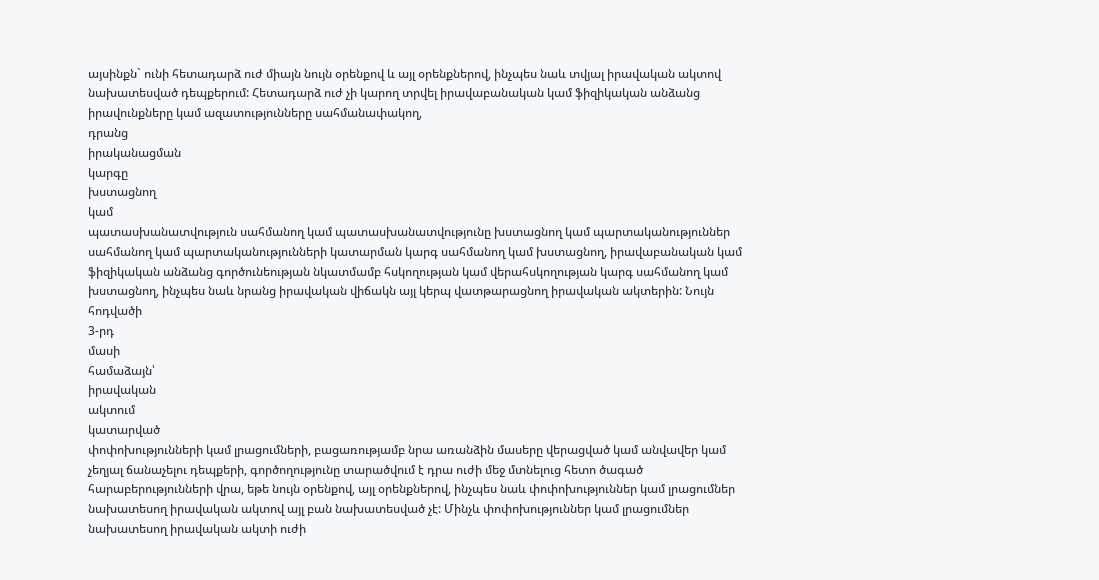այսինքն` ունի հետադարձ ուժ միայն նույն օրենքով և այլ օրենքներով, ինչպես նաև տվյալ իրավական ակտով նախատեսված դեպքերում: Հետադարձ ուժ չի կարող տրվել իրավաբանական կամ ֆիզիկական անձանց իրավունքները կամ ազատությունները սահմանափակող,
դրանց
իրականացման
կարգը
խստացնող
կամ
պատասխանատվություն սահմանող կամ պատասխանատվությունը խստացնող կամ պարտականություններ սահմանող կամ պարտականությունների կատարման կարգ սահմանող կամ խստացնող, իրավաբանական կամ ֆիզիկական անձանց գործունեության նկատմամբ հսկողության կամ վերահսկողության կարգ սահմանող կամ խստացնող, ինչպես նաև նրանց իրավական վիճակն այլ կերպ վատթարացնող իրավական ակտերին: Նույն
հոդվածի
3-րդ
մասի
համաձայն՝
իրավական
ակտում
կատարված
փոփոխությունների կամ լրացումների, բացառությամբ նրա առանձին մասերը վերացված կամ անվավեր կամ չեղյալ ճանաչելու դեպքերի, գործողությունը տարածվում է դրա ուժի մեջ մտնելուց հետո ծագած հարաբերությունների վրա, եթե նույն օրենքով, այլ օրենքներով, ինչպես նաև փոփոխություններ կամ լրացումներ նախատեսող իրավական ակտով այլ բան նախատեսված չէ: Մինչև փոփոխություններ կամ լրացումներ նախատեսող իրավական ակտի ուժի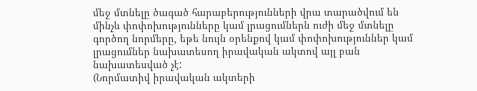մեջ մտնելը ծագած հարաբերությունների վրա տարածվում են մինչև փոփոխությունները կամ լրացումներն ուժի մեջ մտնելը գործող նորմերը, եթե նույն օրենքով կամ փոփոխություններ կամ լրացումներ նախատեսող իրավական ակտով այլ բան նախատեսված չէ:
(Նորմատիվ իրավական ակտերի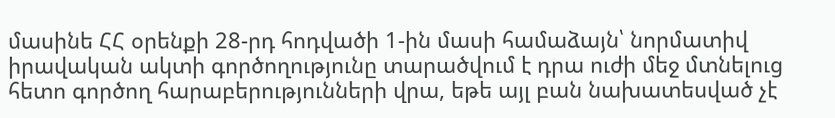մասինե ՀՀ օրենքի 28-րդ հոդվածի 1-ին մասի համաձայն՝ նորմատիվ իրավական ակտի գործողությունը տարածվում է դրա ուժի մեջ մտնելուց հետո գործող հարաբերությունների վրա, եթե այլ բան նախատեսված չէ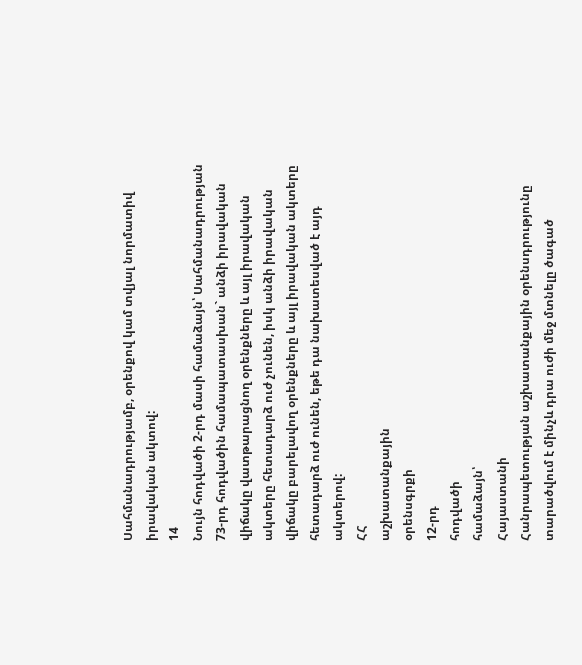Սահմանադրությամբ, օրենքով կամ տվյալ նորմատիվ իրավական ակտով:
14
Նույն հոդվածի 2-րդ մասի համաձայն՝ Սահմանադրության 73-րդ հոդվածին համապատասխան` անձի իրավական վիճակը վատթարացնող օրենքները և այլ իրավական ակտերը հետադարձ ուժ չունեն, իսկ անձի իրավական վիճակը բարելավող օրենքները և այլ իրավական ակտերը հետադարձ ուժ ունեն, եթե դա նախատեսված է այդ ակտերով:
ՀՀ
աշխատանքային
օրենսգրքի
12-րդ
հոդվածի
համաձայն՝
Հայաստանի
Հանրապետության աշխատանքային օրենսդրությունը տարածվում է մինչև դրա ուժի մեջ մտնելը ծագած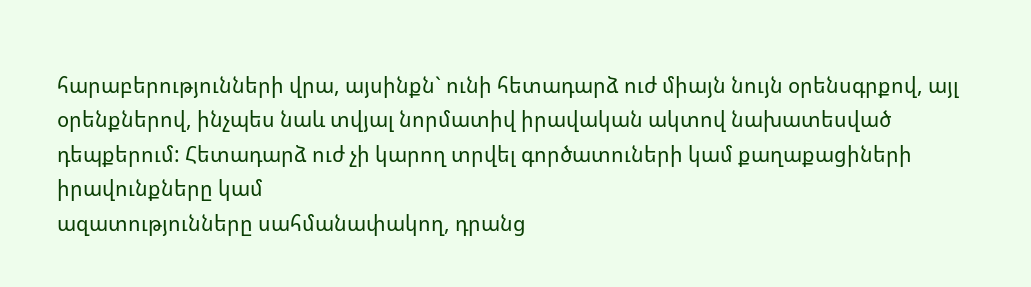հարաբերությունների վրա, այսինքն` ունի հետադարձ ուժ միայն նույն օրենսգրքով, այլ օրենքներով, ինչպես նաև տվյալ նորմատիվ իրավական ակտով նախատեսված դեպքերում: Հետադարձ ուժ չի կարող տրվել գործատուների կամ քաղաքացիների
իրավունքները կամ
ազատությունները սահմանափակող, դրանց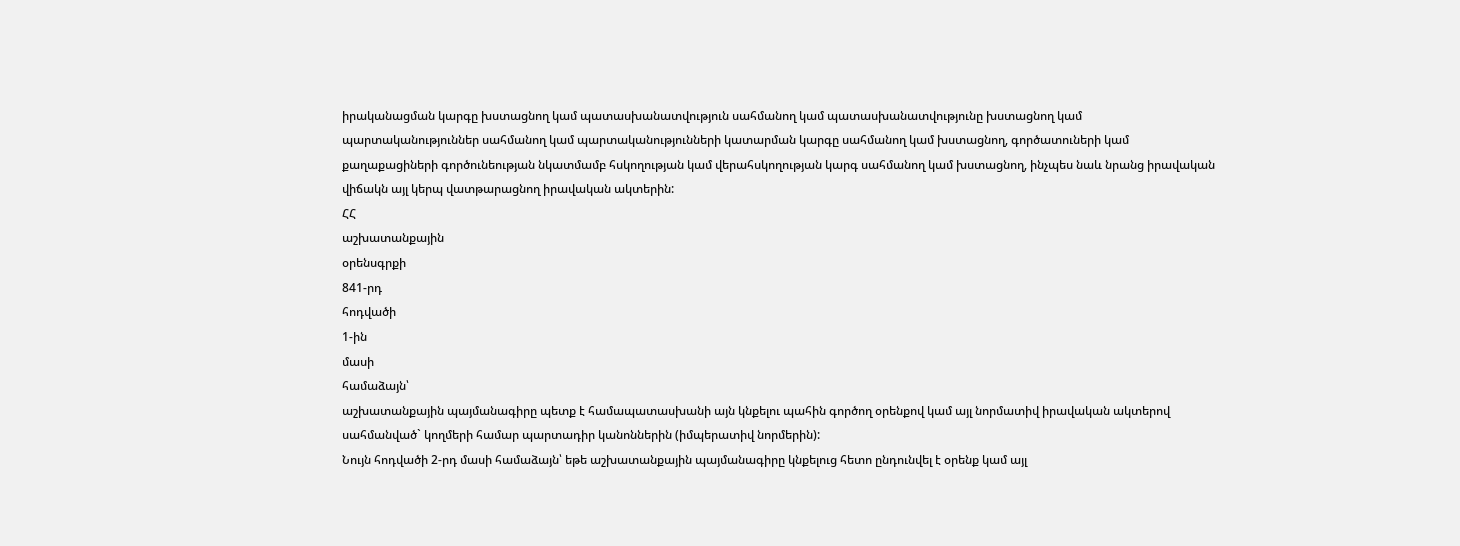իրականացման կարգը խստացնող կամ պատասխանատվություն սահմանող կամ պատասխանատվությունը խստացնող կամ պարտականություններ սահմանող կամ պարտականությունների կատարման կարգը սահմանող կամ խստացնող, գործատուների կամ քաղաքացիների գործունեության նկատմամբ հսկողության կամ վերահսկողության կարգ սահմանող կամ խստացնող, ինչպես նաև նրանց իրավական վիճակն այլ կերպ վատթարացնող իրավական ակտերին:
ՀՀ
աշխատանքային
օրենսգրքի
841-րդ
հոդվածի
1-ին
մասի
համաձայն՝
աշխատանքային պայմանագիրը պետք է համապատասխանի այն կնքելու պահին գործող օրենքով կամ այլ նորմատիվ իրավական ակտերով սահմանված` կողմերի համար պարտադիր կանոններին (իմպերատիվ նորմերին):
Նույն հոդվածի 2-րդ մասի համաձայն՝ եթե աշխատանքային պայմանագիրը կնքելուց հետո ընդունվել է օրենք կամ այլ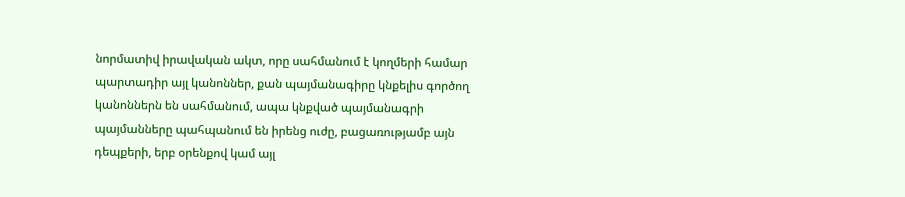նորմատիվ իրավական ակտ, որը սահմանում է կողմերի համար պարտադիր այլ կանոններ, քան պայմանագիրը կնքելիս գործող կանոններն են սահմանում, ապա կնքված պայմանագրի պայմանները պահպանում են իրենց ուժը, բացառությամբ այն դեպքերի, երբ օրենքով կամ այլ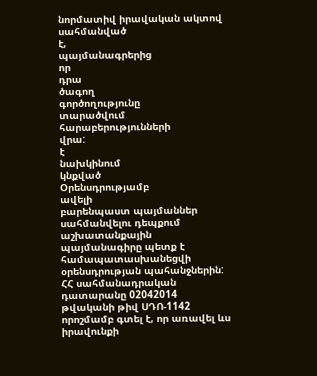նորմատիվ իրավական ակտով սահմանված
է,
պայմանագրերից
որ
դրա
ծագող
գործողությունը
տարածվում
հարաբերությունների
վրա:
է
նախկինում
կնքված
Օրենսդրությամբ
ավելի
բարենպաստ պայմաններ սահմանվելու դեպքում աշխատանքային պայմանագիրը պետք է համապատասխանեցվի օրենսդրության պահանջներին:
ՀՀ սահմանադրական դատարանը 02042014 թվականի թիվ ՍԴՈ-1142 որոշմամբ գտել է, որ առավել ևս իրավունքի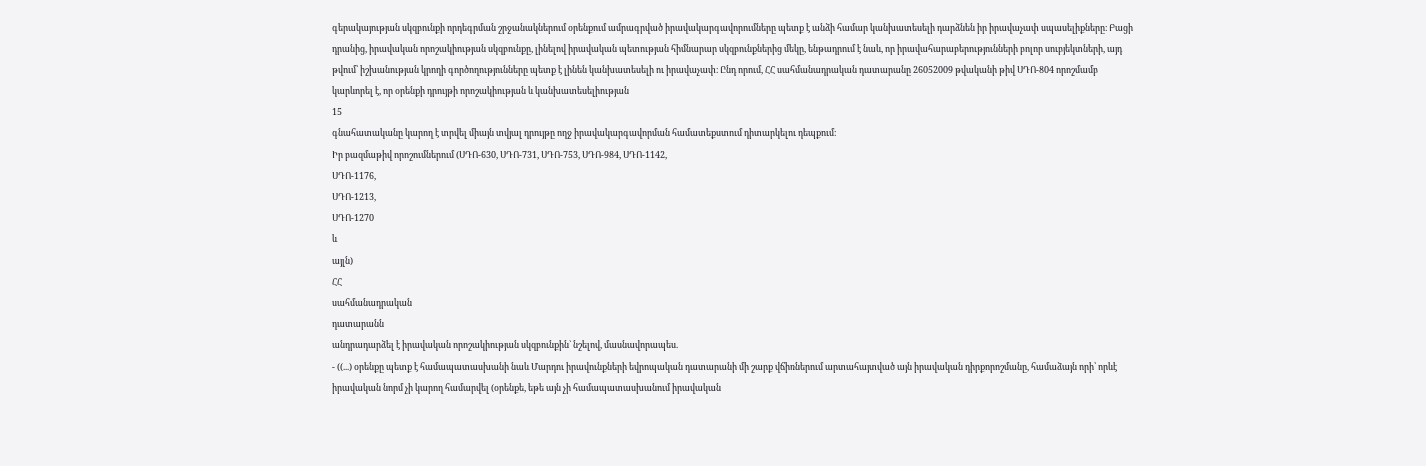գերակայության սկզբունքի որդեգրման շրջանակներում օրենքում ամրագրված իրավակարգավորումները պետք է անձի համար կանխատեսելի դարձնեն իր իրավաչափ սպասելիքները։ Բացի դրանից, իրավական որոշակիության սկզբունքը, լինելով իրավական պետության հիմնարար սկզբունքներից մեկը, ենթադրում է նաև, որ իրավահարաբերությունների բոլոր սուբյեկտների, այդ թվում՝ իշխանության կրողի գործողությունները պետք է լինեն կանխատեսելի ու իրավաչափ։ Ընդ որում, ՀՀ սահմանադրական դատարանը 26052009 թվականի թիվ ՍԴՈ-804 որոշմամբ կարևորել է, որ օրենքի դրույթի որոշակիության և կանխատեսելիության
15
գնահատականը կարող է տրվել միայն տվյալ դրույթը ողջ իրավակարգավորման համատեքստում դիտարկելու դեպքում։
Իր բազմաթիվ որոշումներում (ՍԴՈ-630, ՍԴՈ-731, ՍԴՈ-753, ՍԴՈ-984, ՍԴՈ-1142,
ՍԴՈ-1176,
ՍԴՈ-1213,
ՍԴՈ-1270
և
այլն)
ՀՀ
սահմանադրական
դատարանն
անդրադարձել է իրավական որոշակիության սկզբունքին` նշելով, մասնավորապես.
- ((...) օրենքը պետք է համապատասխանի նաև Մարդու իրավունքների եվրոպական դատարանի մի շարք վճիռներում արտահայտված այն իրավական դիրքորոշմանը, համաձայն որի՝ որևէ իրավական նորմ չի կարող համարվել (օրենքե, եթե այն չի համապատասխանում իրավական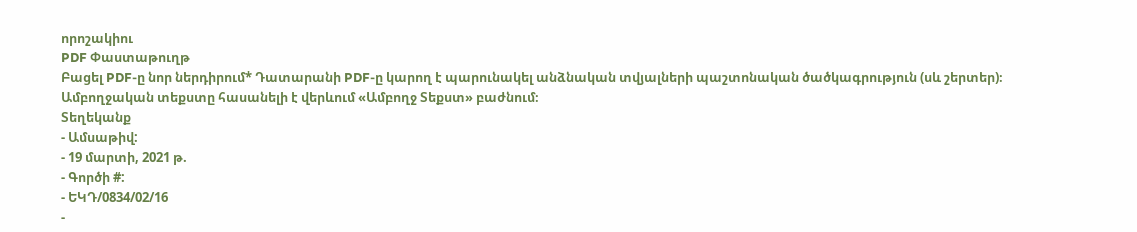որոշակիու
PDF Փաստաթուղթ
Բացել PDF-ը նոր ներդիրում* Դատարանի PDF-ը կարող է պարունակել անձնական տվյալների պաշտոնական ծածկագրություն (սև շերտեր)։ Ամբողջական տեքստը հասանելի է վերևում «Ամբողջ Տեքստ» բաժնում։
Տեղեկանք
- Ամսաթիվ:
- 19 մարտի, 2021 թ.
- Գործի #:
- ԵԿԴ/0834/02/16
-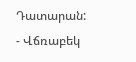Դատարան:
- Վճռաբեկ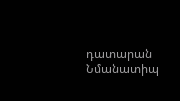դատարան
Նմանատիպ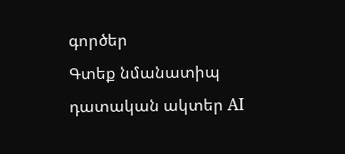գործեր
Գտեք նմանատիպ դատական ակտեր AI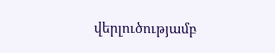վերլուծությամբ